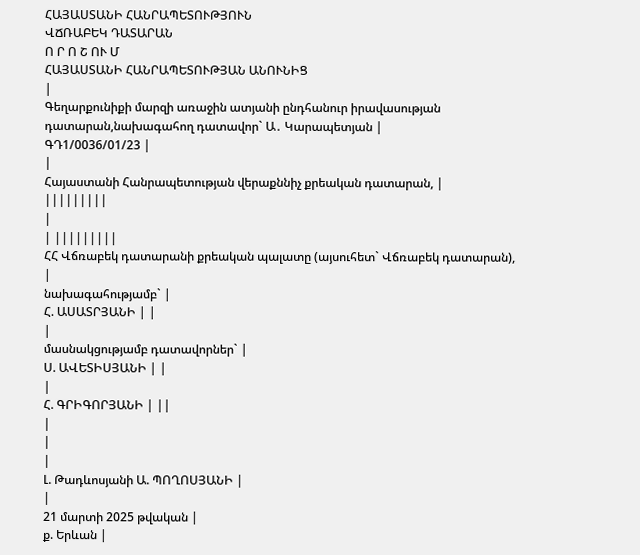ՀԱՅԱՍՏԱՆԻ ՀԱՆՐԱՊԵՏՈՒԹՅՈՒՆ
ՎՃՌԱԲԵԿ ԴԱՏԱՐԱՆ
Ո Ր Ո Շ ՈՒ Մ
ՀԱՅԱՍՏԱՆԻ ՀԱՆՐԱՊԵՏՈՒԹՅԱՆ ԱՆՈՒՆԻՑ
|
Գեղարքունիքի մարզի առաջին ատյանի ընդհանուր իրավասության դատարան,նախագահող դատավոր` Ա․ Կարապետյան |
ԳԴ1/0036/01/23 |
|
Հայաստանի Հանրապետության վերաքննիչ քրեական դատարան, |
|||||||||
|
| |||||||||
ՀՀ Վճռաբեկ դատարանի քրեական պալատը (այսուհետ` Վճռաբեկ դատարան),
|
նախագահությամբ` |
Հ. ԱՍԱՏՐՅԱՆԻ | |
|
մասնակցությամբ դատավորներ` |
Ս. ԱՎԵՏԻՍՅԱՆԻ | |
|
Հ. ԳՐԻԳՈՐՅԱՆԻ | ||
|
|
|
Լ. Թադևոսյանի Ա. ՊՈՂՈՍՅԱՆԻ |
|
21 մարտի 2025 թվական |
ք. Երևան |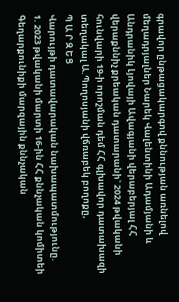գրավոր ընթացակարգով քննության առնելով մեղադրյալներ Նարեկ Վալենտինի Ադամյանի և Անդրանիկ Լյովայի Ավագյանի վերաբերյալ ՀՀ վերաքննիչ քրեական դատարանի` 2024 թվականի հունվարի 19-ի որոշման դեմ ՀՀ գլխավոր դատախազի տեղակալ Ա.Պողոսյանի վճռաբեկ բողոքը,
Պ Ա Ր Զ Ե Ց
Վարույթի դատավարական նախապատմությունը.
1. 2023 թվականի մարտի 16-ին ՀՀ քննչական կոմիտեի Գեղարքունիքի մարզային քննչական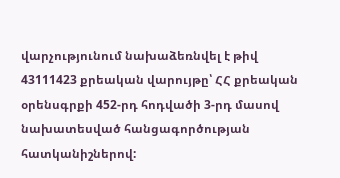վարչությունում նախաձեռնվել է թիվ 43111423 քրեական վարույթը՝ ՀՀ քրեական օրենսգրքի 452-րդ հոդվածի 3-րդ մասով նախատեսված հանցագործության հատկանիշներով: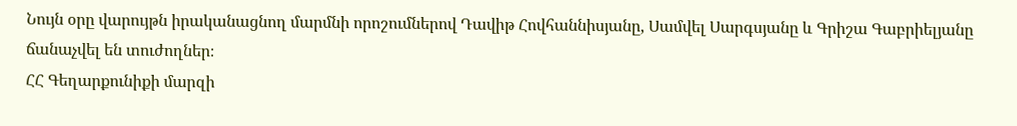Նույն օրը վարույթն իրականացնող մարմնի որոշումներով Դավիթ Հովհաննիսյանը, Սամվել Սարգսյանը և Գրիշա Գաբրիելյանը ճանաչվել են տուժողներ։
ՀՀ Գեղարքունիքի մարզի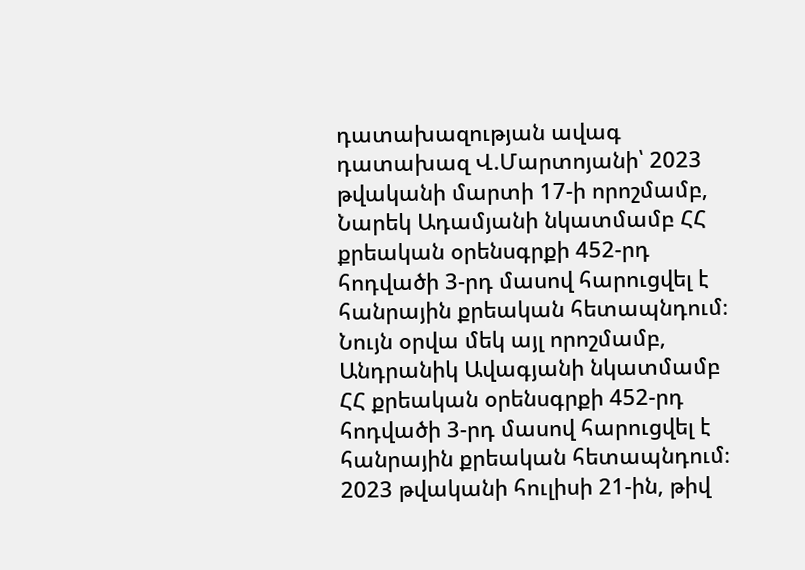դատախազության ավագ դատախազ Վ.Մարտոյանի՝ 2023 թվականի մարտի 17-ի որոշմամբ, Նարեկ Ադամյանի նկատմամբ ՀՀ քրեական օրենսգրքի 452-րդ հոդվածի 3-րդ մասով հարուցվել է հանրային քրեական հետապնդում։
Նույն օրվա մեկ այլ որոշմամբ, Անդրանիկ Ավագյանի նկատմամբ ՀՀ քրեական օրենսգրքի 452-րդ հոդվածի 3-րդ մասով հարուցվել է հանրային քրեական հետապնդում։
2023 թվականի հուլիսի 21-ին, թիվ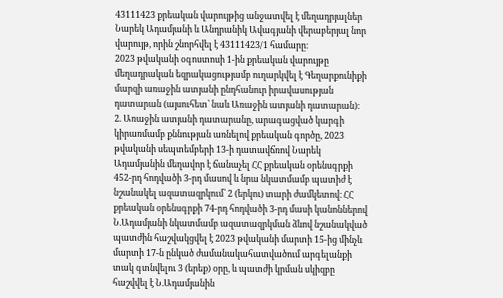43111423 քրեական վարույթից անջատվել է մեղադրյալներ Նարեկ Ադամյանի և Անդրանիկ Ավագյանի վերաբերյալ նոր վարույթ, որին շնորհվել է 43111423/1 համարը։
2023 թվականի օգոստոսի 1-ին քրեական վարույթը մեղադրական եզրակացությամբ ուղարկվել է Գեղարքունիքի մարզի առաջին ատյանի ընդհանուր իրավասության դատարան (այսուհետ՝ նաև Առաջին ատյանի դատարան)։
2. Առաջին ատյանի դատարանը, արագացված կարգի կիրառմամբ քննության առնելով քրեական գործը, 2023 թվականի սեպտեմբերի 13-ի դատավճռով Նարեկ Ադամյանին մեղավոր է ճանաչել ՀՀ քրեական օրենսգրքի 452-րդ հոդվածի 3-րդ մասով և նրա նկատմամբ պատիժ է նշանակել ազատազրկում՝ 2 (երկու) տարի ժամկետով։ ՀՀ քրեական օրենսգրքի 74-րդ հոդվածի 3-րդ մասի կանոններով Ն.Ադամյանի նկատմամբ ազատազրկման ձևով նշանակված պատժին հաշվակցվել է 2023 թվականի մարտի 15-ից մինչև մարտի 17-ն ընկած ժամանակահատվածում արգելանքի տակ գտնվելու 3 (երեք) օրը, և պատժի կրման սկիզբը հաշվվել է Ն.Ադամյանին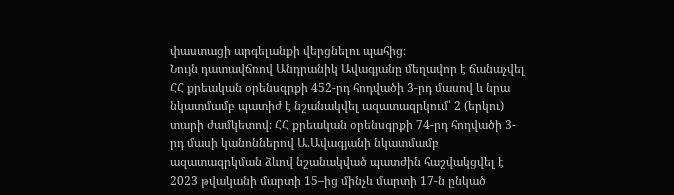փաստացի արգելանքի վերցնելու պահից։
Նույն դատավճռով Անդրանիկ Ավագյանը մեղավոր է ճանաչվել ՀՀ քրեական օրենսգրքի 452-րդ հոդվածի 3-րդ մասով և նրա նկատմամբ պատիժ է նշանակվել ազատազրկում՝ 2 (երկու) տարի ժամկետով։ ՀՀ քրեական օրենսգրքի 74-րդ հոդվածի 3-րդ մասի կանոններով Ա.Ավագյանի նկատմամբ ազատազրկման ձևով նշանակված պատժին հաշվակցվել է 2023 թվականի մարտի 15–ից մինչև մարտի 17-ն ընկած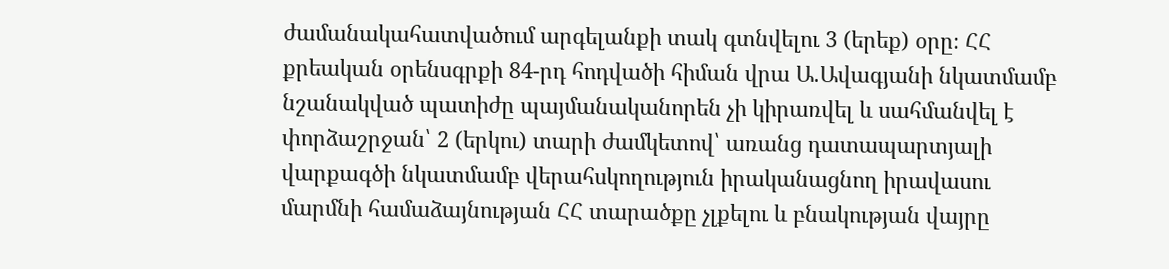ժամանակահատվածում արգելանքի տակ գտնվելու 3 (երեք) օրը։ ՀՀ քրեական օրենսգրքի 84-րդ հոդվածի հիման վրա Ա.Ավագյանի նկատմամբ նշանակված պատիժը պայմանականորեն չի կիրառվել և սահմանվել է փորձաշրջան՝ 2 (երկու) տարի ժամկետով՝ առանց դատապարտյալի վարքագծի նկատմամբ վերահսկողություն իրականացնող իրավասու մարմնի համաձայնության ՀՀ տարածքը չլքելու և բնակության վայրը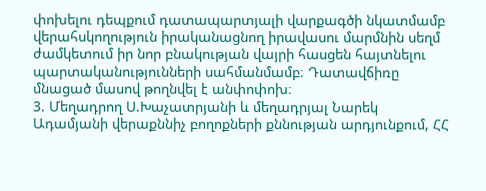փոխելու դեպքում դատապարտյալի վարքագծի նկատմամբ վերահսկողություն իրականացնող իրավասու մարմնին սեղմ ժամկետում իր նոր բնակության վայրի հասցեն հայտնելու պարտականությունների սահմանմամբ։ Դատավճիռը մնացած մասով թողնվել է անփոփոխ։
3. Մեղադրող Ս.Խաչատրյանի և մեղադրյալ Նարեկ Ադամյանի վերաքննիչ բողոքների քննության արդյունքում, ՀՀ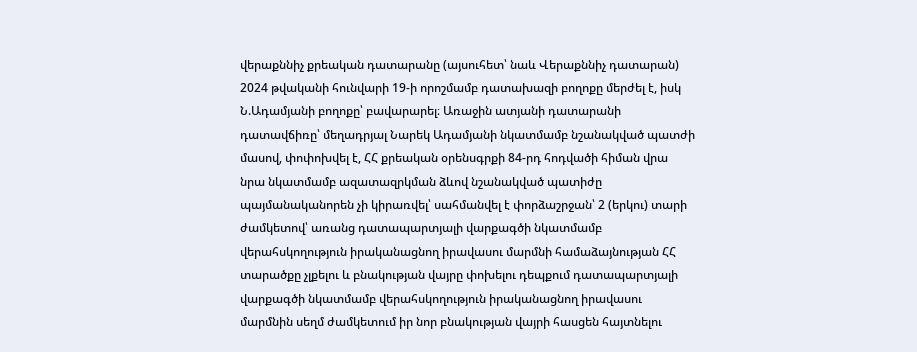վերաքննիչ քրեական դատարանը (այսուհետ՝ նաև Վերաքննիչ դատարան) 2024 թվականի հունվարի 19-ի որոշմամբ դատախազի բողոքը մերժել է, իսկ Ն.Ադամյանի բողոքը՝ բավարարել։ Առաջին ատյանի դատարանի դատավճիռը՝ մեղադրյալ Նարեկ Ադամյանի նկատմամբ նշանակված պատժի մասով, փոփոխվել է, ՀՀ քրեական օրենսգրքի 84-րդ հոդվածի հիման վրա նրա նկատմամբ ազատազրկման ձևով նշանակված պատիժը պայմանականորեն չի կիրառվել՝ սահմանվել է փորձաշրջան՝ 2 (երկու) տարի ժամկետով՝ առանց դատապարտյալի վարքագծի նկատմամբ վերահսկողություն իրականացնող իրավասու մարմնի համաձայնության ՀՀ տարածքը չլքելու և բնակության վայրը փոխելու դեպքում դատապարտյալի վարքագծի նկատմամբ վերահսկողություն իրականացնող իրավասու մարմնին սեղմ ժամկետում իր նոր բնակության վայրի հասցեն հայտնելու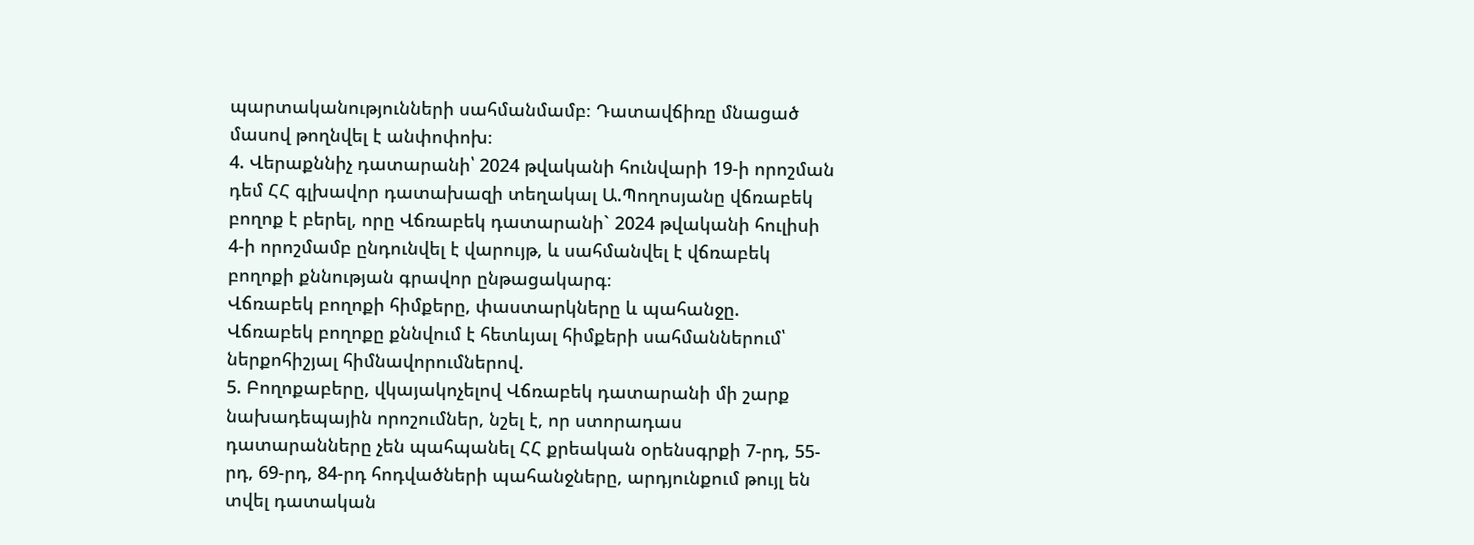պարտականությունների սահմանմամբ։ Դատավճիռը մնացած մասով թողնվել է անփոփոխ։
4. Վերաքննիչ դատարանի՝ 2024 թվականի հունվարի 19-ի որոշման դեմ ՀՀ գլխավոր դատախազի տեղակալ Ա.Պողոսյանը վճռաբեկ բողոք է բերել, որը Վճռաբեկ դատարանի` 2024 թվականի հուլիսի 4-ի որոշմամբ ընդունվել է վարույթ, և սահմանվել է վճռաբեկ բողոքի քննության գրավոր ընթացակարգ։
Վճռաբեկ բողոքի հիմքերը, փաստարկները և պահանջը.
Վճռաբեկ բողոքը քննվում է հետևյալ հիմքերի սահմաններում՝ ներքոհիշյալ հիմնավորումներով.
5. Բողոքաբերը, վկայակոչելով Վճռաբեկ դատարանի մի շարք նախադեպային որոշումներ, նշել է, որ ստորադաս դատարանները չեն պահպանել ՀՀ քրեական օրենսգրքի 7-րդ, 55-րդ, 69-րդ, 84-րդ հոդվածների պահանջները, արդյունքում թույլ են տվել դատական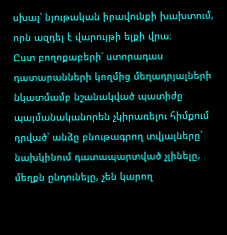սխալ՝ նյութական իրավունքի խախտում, որն ազդել է վարույթի ելքի վրա։
Ըստ բողոքաբերի՝ ստորադաս դատարանների կողմից մեղադրյալների նկատմամբ նշանակված պատիժը պայմանականորեն չկիրառելու հիմքում դրված՝ անձը բնութագրող տվյալները՝ նախկինում դատապարտված չլինելը, մեղքն ընդունելը, չեն կարող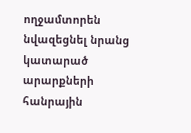ողջամտորեն նվազեցնել նրանց կատարած արարքների հանրային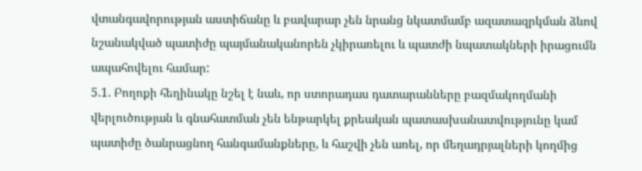վտանգավորության աստիճանը և բավարար չեն նրանց նկատմամբ ազատազրկման ձևով նշանակված պատիժը պայմանականորեն չկիրառելու և պատժի նպատակների իրացումն ապահովելու համար:
5.1. Բողոքի հեղինակը նշել է նաև, որ ստորադաս դատարանները բազմակողմանի վերլուծության և գնահատման չեն ենթարկել քրեական պատասխանատվությունը կամ պատիժը ծանրացնող հանգամանքները, և հաշվի չեն առել, որ մեղադրյալների կողմից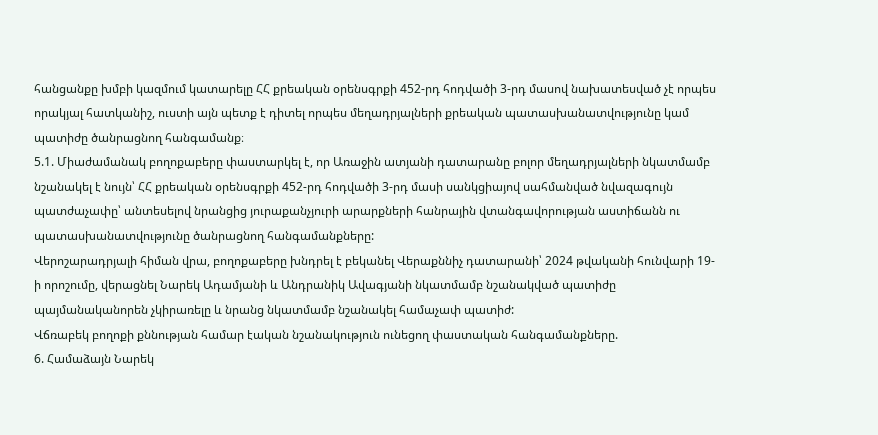հանցանքը խմբի կազմում կատարելը ՀՀ քրեական օրենսգրքի 452-րդ հոդվածի 3-րդ մասով նախատեսված չէ որպես որակյալ հատկանիշ, ուստի այն պետք է դիտել որպես մեղադրյալների քրեական պատասխանատվությունը կամ պատիժը ծանրացնող հանգամանք։
5.1. Միաժամանակ բողոքաբերը փաստարկել է, որ Առաջին ատյանի դատարանը բոլոր մեղադրյալների նկատմամբ նշանակել է նույն՝ ՀՀ քրեական օրենսգրքի 452-րդ հոդվածի 3-րդ մասի սանկցիայով սահմանված նվազագույն պատժաչափը՝ անտեսելով նրանցից յուրաքանչյուրի արարքների հանրային վտանգավորության աստիճանն ու պատասխանատվությունը ծանրացնող հանգամանքները:
Վերոշարադրյալի հիման վրա, բողոքաբերը խնդրել է բեկանել Վերաքննիչ դատարանի՝ 2024 թվականի հունվարի 19-ի որոշումը, վերացնել Նարեկ Ադամյանի և Անդրանիկ Ավագյանի նկատմամբ նշանակված պատիժը պայմանականորեն չկիրառելը և նրանց նկատմամբ նշանակել համաչափ պատիժ:
Վճռաբեկ բողոքի քննության համար էական նշանակություն ունեցող փաստական հանգամանքները.
6. Համաձայն Նարեկ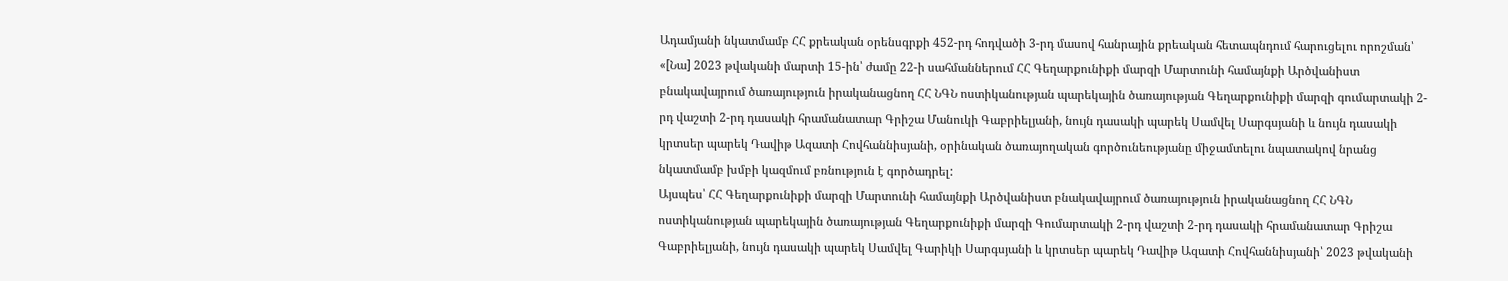Ադամյանի նկատմամբ ՀՀ քրեական օրենսգրքի 452-րդ հոդվածի 3-րդ մասով հանրային քրեական հետապնդում հարուցելու որոշման՝ «[Նա] 2023 թվականի մարտի 15-ին՝ ժամը 22-ի սահմաններում ՀՀ Գեղարքունիքի մարզի Մարտունի համայնքի Արծվանիստ բնակավայրում ծառայություն իրականացնող ՀՀ ՆԳՆ ոստիկանության պարեկային ծառայության Գեղարքունիքի մարզի գումարտակի 2-րդ վաշտի 2-րդ դասակի հրամանատար Գրիշա Մանուկի Գաբրիելյանի, նույն դասակի պարեկ Սամվել Սարգսյանի և նույն դասակի կրտսեր պարեկ Դավիթ Ազատի Հովհաննիսյանի, օրինական ծառայողական գործունեությանը միջամտելու նպատակով նրանց նկատմամբ խմբի կազմում բռնություն է գործադրել:
Այսպես՝ ՀՀ Գեղարքունիքի մարզի Մարտունի համայնքի Արծվանիստ բնակավայրում ծառայություն իրականացնող ՀՀ ՆԳՆ ոստիկանության պարեկային ծառայության Գեղարքունիքի մարզի Գումարտակի 2-րդ վաշտի 2-րդ դասակի հրամանատար Գրիշա Գաբրիելյանի, նույն դասակի պարեկ Սամվել Գարիկի Սարգսյանի և կրտսեր պարեկ Դավիթ Ազատի Հովհաննիսյանի՝ 2023 թվականի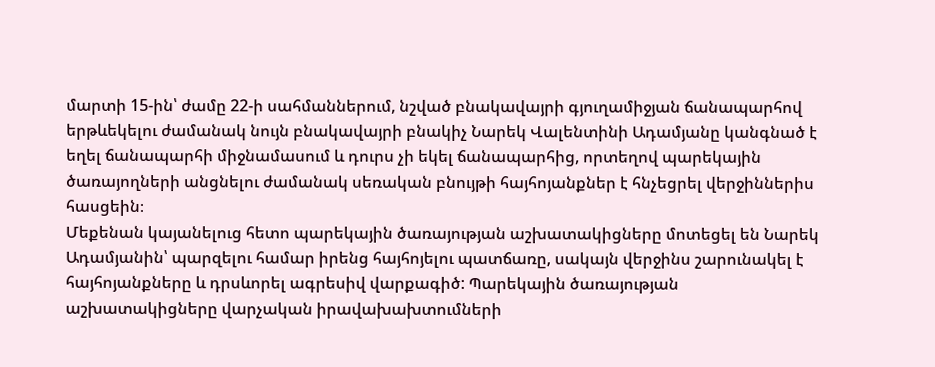մարտի 15-ին՝ ժամը 22-ի սահմաններում, նշված բնակավայրի գյուղամիջյան ճանապարհով երթևեկելու ժամանակ նույն բնակավայրի բնակիչ Նարեկ Վալենտինի Ադամյանը կանգնած է եղել ճանապարհի միջնամասում և դուրս չի եկել ճանապարհից, որտեղով պարեկային ծառայողների անցնելու ժամանակ սեռական բնույթի հայհոյանքներ է հնչեցրել վերջիններիս հասցեին։
Մեքենան կայանելուց հետո պարեկային ծառայության աշխատակիցները մոտեցել են Նարեկ Ադամյանին՝ պարզելու համար իրենց հայհոյելու պատճառը, սակայն վերջինս շարունակել է հայհոյանքները և դրսևորել ագրեսիվ վարքագիծ: Պարեկային ծառայության աշխատակիցները վարչական իրավախախտումների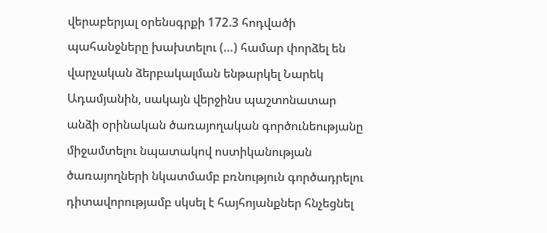վերաբերյալ օրենսգրքի 172.3 հոդվածի պահանջները խախտելու (…) համար փորձել են վարչական ձերբակալման ենթարկել Նարեկ Ադամյանին, սակայն վերջինս պաշտոնատար անձի օրինական ծառայողական գործունեությանը միջամտելու նպատակով ոստիկանության ծառայողների նկատմամբ բռնություն գործադրելու դիտավորությամբ սկսել է հայհոյանքներ հնչեցնել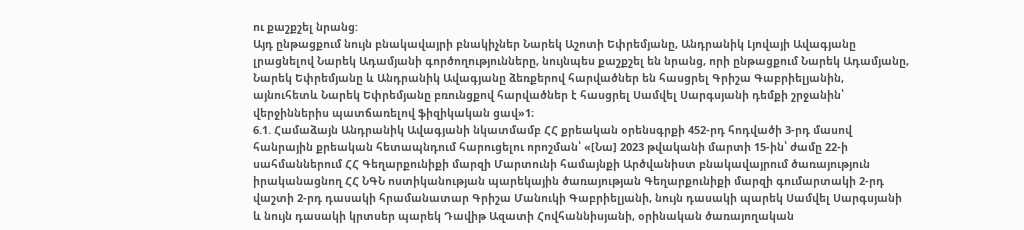ու քաշքշել նրանց:
Այդ ընթացքում նույն բնակավայրի բնակիչներ Նարեկ Աշոտի Եփրեմյանը, Անդրանիկ Լյովայի Ավագյանը լրացնելով Նարեկ Ադամյանի գործողությունները, նույնպես քաշքշել են նրանց, որի ընթացքում Նարեկ Ադամյանը, Նարեկ Եփրեմյանը և Անդրանիկ Ավագյանը ձեռքերով հարվածներ են հասցրել Գրիշա Գաբրիելյանին, այնուհետև Նարեկ Եփրեմյանը բռունցքով հարվածներ է հասցրել Սամվել Սարգսյանի դեմքի շրջանին՝ վերջիններիս պատճառելով ֆիզիկական ցավ»1։
6.1. Համաձայն Անդրանիկ Ավագյանի նկատմամբ ՀՀ քրեական օրենսգրքի 452-րդ հոդվածի 3-րդ մասով հանրային քրեական հետապնդում հարուցելու որոշման՝ «[Նա] 2023 թվականի մարտի 15-ին՝ ժամը 22-ի սահմաններում ՀՀ Գեղարքունիքի մարզի Մարտունի համայնքի Արծվանիստ բնակավայրում ծառայություն իրականացնող ՀՀ ՆԳՆ ոստիկանության պարեկային ծառայության Գեղարքունիքի մարզի գումարտակի 2-րդ վաշտի 2-րդ դասակի հրամանատար Գրիշա Մանուկի Գաբրիելյանի, նույն դասակի պարեկ Սամվել Սարգսյանի և նույն դասակի կրտսեր պարեկ Դավիթ Ազատի Հովհաննիսյանի, օրինական ծառայողական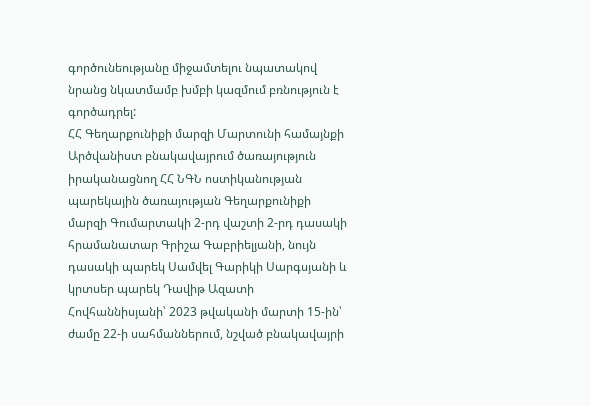գործունեությանը միջամտելու նպատակով նրանց նկատմամբ խմբի կազմում բռնություն է գործադրել:
ՀՀ Գեղարքունիքի մարզի Մարտունի համայնքի Արծվանիստ բնակավայրում ծառայություն իրականացնող ՀՀ ՆԳՆ ոստիկանության պարեկային ծառայության Գեղարքունիքի մարզի Գումարտակի 2-րդ վաշտի 2-րդ դասակի հրամանատար Գրիշա Գաբրիելյանի, նույն դասակի պարեկ Սամվել Գարիկի Սարգսյանի և կրտսեր պարեկ Դավիթ Ազատի Հովհաննիսյանի՝ 2023 թվականի մարտի 15-ին՝ ժամը 22-ի սահմաններում, նշված բնակավայրի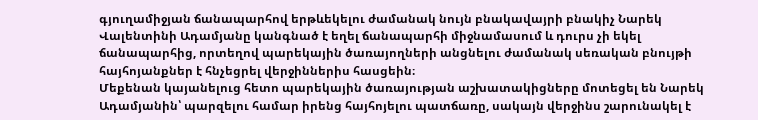գյուղամիջյան ճանապարհով երթևեկելու ժամանակ նույն բնակավայրի բնակիչ Նարեկ Վալենտինի Ադամյանը կանգնած է եղել ճանապարհի միջնամասում և դուրս չի եկել ճանապարհից, որտեղով պարեկային ծառայողների անցնելու ժամանակ սեռական բնույթի հայհոյանքներ է հնչեցրել վերջիններիս հասցեին։
Մեքենան կայանելուց հետո պարեկային ծառայության աշխատակիցները մոտեցել են Նարեկ Ադամյանին՝ պարզելու համար իրենց հայհոյելու պատճառը, սակայն վերջինս շարունակել է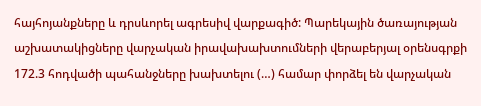հայհոյանքները և դրսևորել ագրեսիվ վարքագիծ: Պարեկային ծառայության աշխատակիցները վարչական իրավախախտումների վերաբերյալ օրենսգրքի 172.3 հոդվածի պահանջները խախտելու (…) համար փորձել են վարչական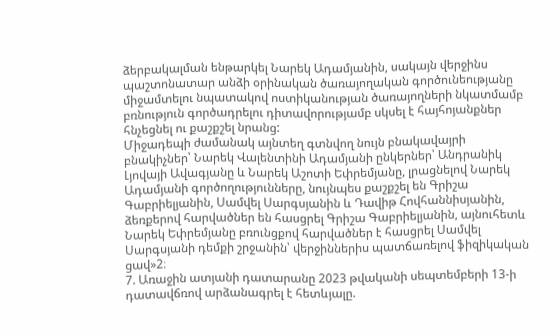ձերբակալման ենթարկել Նարեկ Ադամյանին, սակայն վերջինս պաշտոնատար անձի օրինական ծառայողական գործունեությանը միջամտելու նպատակով ոստիկանության ծառայողների նկատմամբ բռնություն գործադրելու դիտավորությամբ սկսել է հայհոյանքներ հնչեցնել ու քաշքշել նրանց:
Միջադեպի ժամանակ այնտեղ գտնվող նույն բնակավայրի բնակիչներ՝ Նարեկ Վալենտինի Ադամյանի ընկերներ՝ Անդրանիկ Լյովայի Ավագյանը և Նարեկ Աշոտի Եփրեմյանը, լրացնելով Նարեկ Ադամյանի գործողությունները, նույնպես քաշքշել են Գրիշա Գաբրիելյանին, Սամվել Սարգսյանին և Դավիթ Հովհաննիսյանին, ձեռքերով հարվածներ են հասցրել Գրիշա Գաբրիելյանին, այնուհետև Նարեկ Եփրեմյանը բռունցքով հարվածներ է հասցրել Սամվել Սարգսյանի դեմքի շրջանին՝ վերջիններիս պատճառելով ֆիզիկական ցավ»2։
7. Առաջին ատյանի դատարանը 2023 թվականի սեպտեմբերի 13-ի դատավճռով արձանագրել է հետևյալը.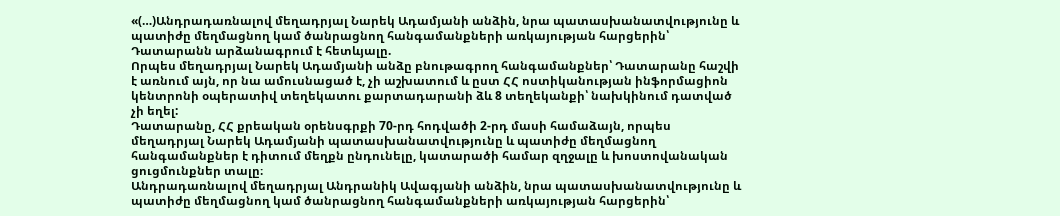«(…)Անդրադառնալով մեղադրյալ Նարեկ Ադամյանի անձին, նրա պատասխանատվությունը և պատիժը մեղմացնող կամ ծանրացնող հանգամանքների առկայության հարցերին՝ Դատարանն արձանագրում է հետևյալը.
Որպես մեղադրյալ Նարեկ Ադամյանի անձը բնութագրող հանգամանքներ՝ Դատարանը հաշվի է առնում այն, որ նա ամուսնացած է, չի աշխատում և ըստ ՀՀ ոստիկանության ինֆորմացիոն կենտրոնի օպերատիվ տեղեկատու քարտադարանի ձև 8 տեղեկանքի՝ նախկինում դատված չի եղել:
Դատարանը, ՀՀ քրեական օրենսգրքի 70-րդ հոդվածի 2-րդ մասի համաձայն, որպես մեղադրյալ Նարեկ Ադամյանի պատասխանատվությունը և պատիժը մեղմացնող հանգամանքներ է դիտում մեղքն ընդունելը, կատարածի համար զղջալը և խոստովանական ցուցմունքներ տալը։
Անդրադառնալով մեղադրյալ Անդրանիկ Ավագյանի անձին, նրա պատասխանատվությունը և պատիժը մեղմացնող կամ ծանրացնող հանգամանքների առկայության հարցերին՝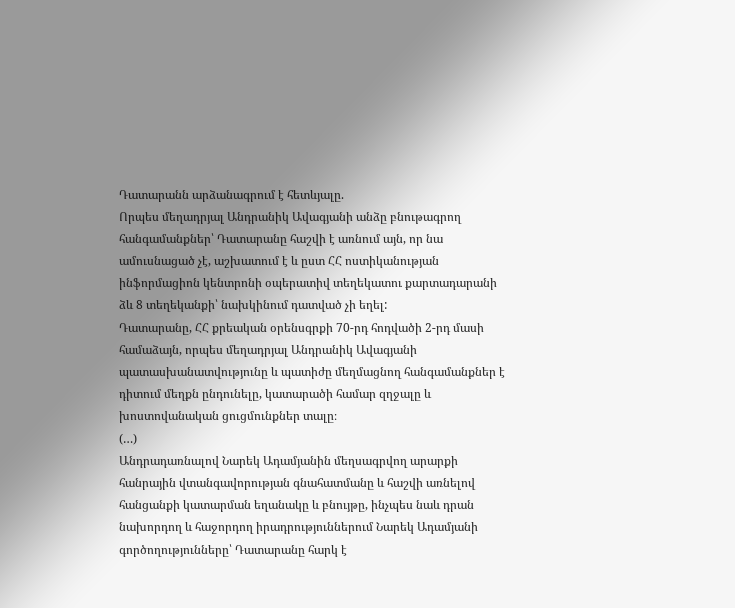Դատարանն արձանագրում է հետևյալը.
Որպես մեղադրյալ Անդրանիկ Ավագյանի անձը բնութագրող հանգամանքներ՝ Դատարանը հաշվի է առնում այն, որ նա ամուսնացած չէ, աշխատում է և ըստ ՀՀ ոստիկանության ինֆորմացիոն կենտրոնի օպերատիվ տեղեկատու քարտադարանի ձև 8 տեղեկանքի՝ նախկինում դատված չի եղել:
Դատարանը, ՀՀ քրեական օրենսգրքի 70-րդ հոդվածի 2-րդ մասի համաձայն, որպես մեղադրյալ Անդրանիկ Ավագյանի պատասխանատվությունը և պատիժը մեղմացնող հանգամանքներ է դիտում մեղքն ընդունելը, կատարածի համար զղջալը և խոստովանական ցուցմունքներ տալը։
(…)
Անդրադառնալով Նարեկ Ադամյանին մեղսագրվող արարքի հանրային վտանգավորության գնահատմանը և հաշվի առնելով հանցանքի կատարման եղանակը և բնույթը, ինչպես նաև դրան նախորդող և հաջորդող իրադրություններում Նարեկ Ադամյանի գործողությունները՝ Դատարանը հարկ է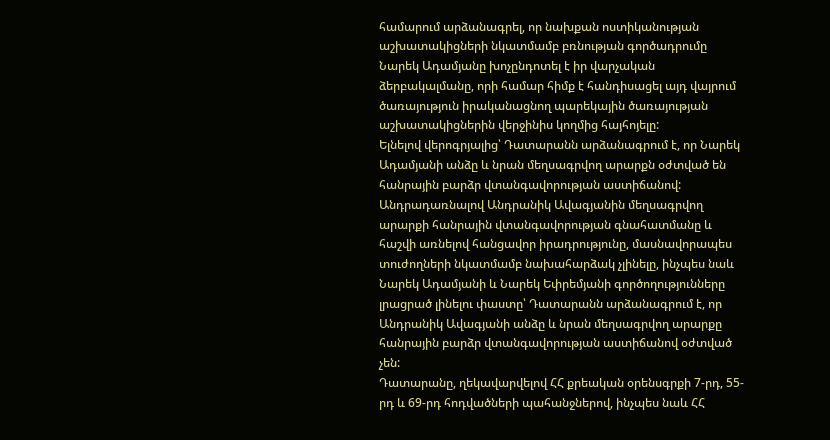համարում արձանագրել, որ նախքան ոստիկանության աշխատակիցների նկատմամբ բռնության գործադրումը Նարեկ Ադամյանը խոչընդոտել է իր վարչական ձերբակալմանը, որի համար հիմք է հանդիսացել այդ վայրում ծառայություն իրականացնող պարեկային ծառայության աշխատակիցներին վերջինիս կողմից հայհոյելը:
Ելնելով վերոգրյալից՝ Դատարանն արձանագրում է, որ Նարեկ Ադամյանի անձը և նրան մեղսագրվող արարքն օժտված են հանրային բարձր վտանգավորության աստիճանով:
Անդրադառնալով Անդրանիկ Ավագյանին մեղսագրվող արարքի հանրային վտանգավորության գնահատմանը և հաշվի առնելով հանցավոր իրադրությունը, մասնավորապես տուժողների նկատմամբ նախահարձակ չլինելը, ինչպես նաև Նարեկ Ադամյանի և Նարեկ Եփրեմյանի գործողությունները լրացրած լինելու փաստը՝ Դատարանն արձանագրում է, որ Անդրանիկ Ավագյանի անձը և նրան մեղսագրվող արարքը հանրային բարձր վտանգավորության աստիճանով օժտված չեն:
Դատարանը, ղեկավարվելով ՀՀ քրեական օրենսգրքի 7-րդ, 55-րդ և 69-րդ հոդվածների պահանջներով, ինչպես նաև ՀՀ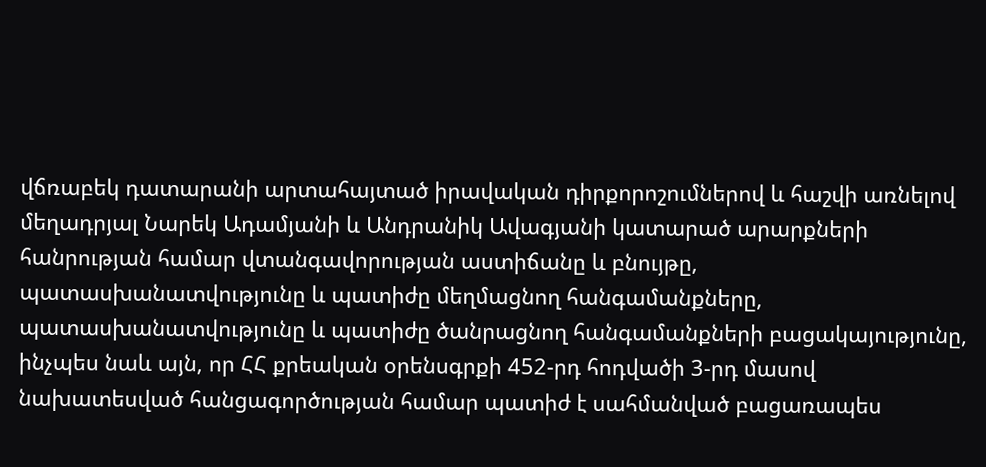վճռաբեկ դատարանի արտահայտած իրավական դիրքորոշումներով և հաշվի առնելով մեղադրյալ Նարեկ Ադամյանի և Անդրանիկ Ավագյանի կատարած արարքների հանրության համար վտանգավորության աստիճանը և բնույթը, պատասխանատվությունը և պատիժը մեղմացնող հանգամանքները, պատասխանատվությունը և պատիժը ծանրացնող հանգամանքների բացակայությունը, ինչպես նաև այն, որ ՀՀ քրեական օրենսգրքի 452-րդ հոդվածի 3-րդ մասով նախատեսված հանցագործության համար պատիժ է սահմանված բացառապես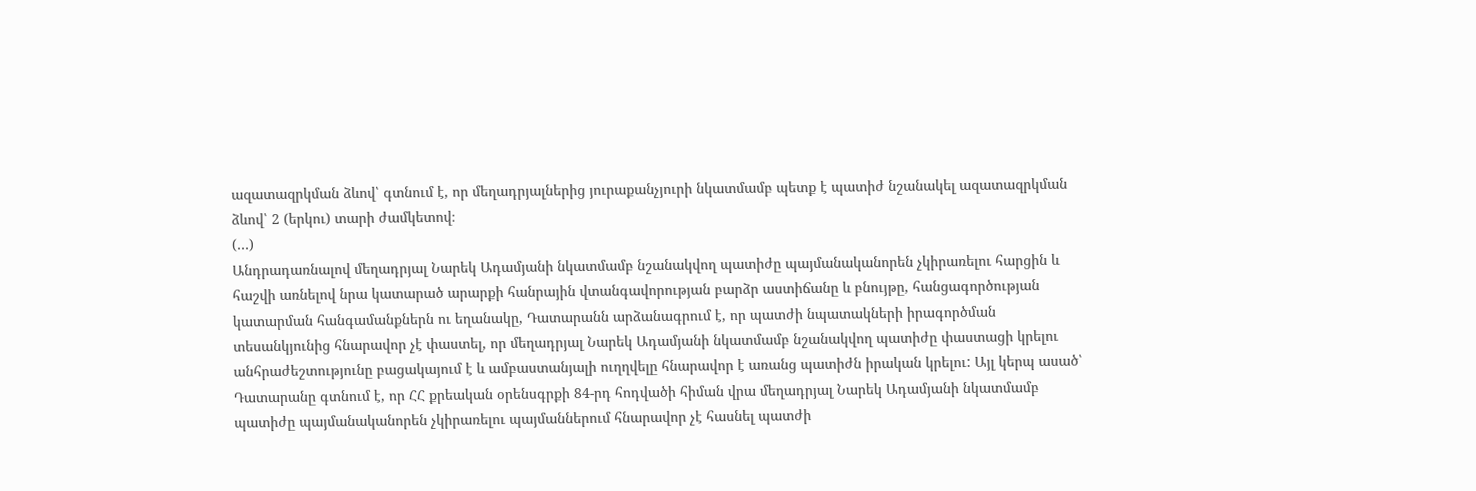ազատազրկման ձևով՝ գտնում է, որ մեղադրյալներից յուրաքանչյուրի նկատմամբ պետք է պատիժ նշանակել ազատազրկման ձևով՝ 2 (երկու) տարի ժամկետով։
(…)
Անդրադառնալով մեղադրյալ Նարեկ Ադամյանի նկատմամբ նշանակվող պատիժը պայմանականորեն չկիրառելու հարցին և հաշվի առնելով նրա կատարած արարքի հանրային վտանգավորության բարձր աստիճանը և բնույթը, հանցագործության կատարման հանգամանքներն ու եղանակը, Դատարանն արձանագրում է, որ պատժի նպատակների իրագործման տեսանկյունից հնարավոր չէ փաստել, որ մեղադրյալ Նարեկ Ադամյանի նկատմամբ նշանակվող պատիժը փաստացի կրելու անհրաժեշտությունը բացակայում է և ամբաստանյալի ուղղվելը հնարավոր է առանց պատիժն իրական կրելու: Այլ կերպ ասած՝ Դատարանը գտնում է, որ ՀՀ քրեական օրենսգրքի 84-րդ հոդվածի հիման վրա մեղադրյալ Նարեկ Ադամյանի նկատմամբ պատիժը պայմանականորեն չկիրառելու պայմաններում հնարավոր չէ հասնել պատժի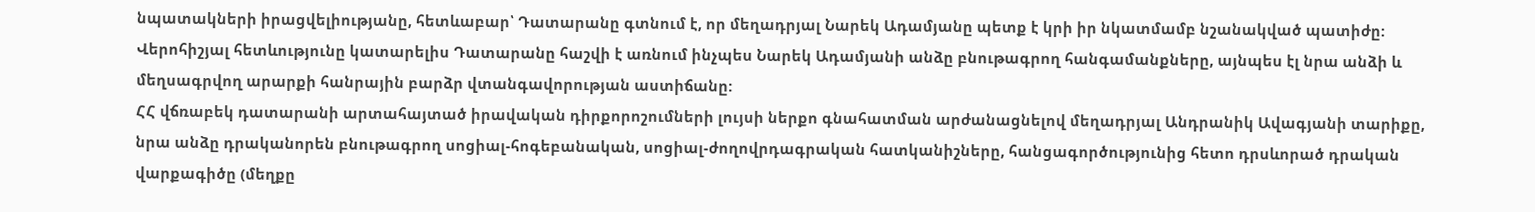նպատակների իրացվելիությանը, հետևաբար՝ Դատարանը գտնում է, որ մեղադրյալ Նարեկ Ադամյանը պետք է կրի իր նկատմամբ նշանակված պատիժը: Վերոհիշյալ հետևությունը կատարելիս Դատարանը հաշվի է առնում ինչպես Նարեկ Ադամյանի անձը բնութագրող հանգամանքները, այնպես էլ նրա անձի և մեղսագրվող արարքի հանրային բարձր վտանգավորության աստիճանը:
ՀՀ վճռաբեկ դատարանի արտահայտած իրավական դիրքորոշումների լույսի ներքո գնահատման արժանացնելով մեղադրյալ Անդրանիկ Ավագյանի տարիքը, նրա անձը դրականորեն բնութագրող սոցիալ-հոգեբանական, սոցիալ-ժողովրդագրական հատկանիշները, հանցագործությունից հետո դրսևորած դրական վարքագիծը (մեղքը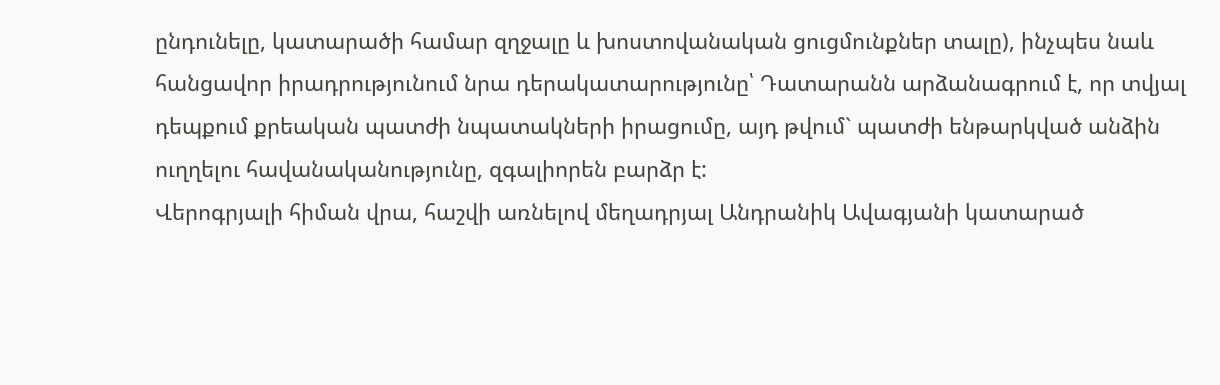ընդունելը, կատարածի համար զղջալը և խոստովանական ցուցմունքներ տալը), ինչպես նաև հանցավոր իրադրությունում նրա դերակատարությունը՝ Դատարանն արձանագրում է, որ տվյալ դեպքում քրեական պատժի նպատակների իրացումը, այդ թվում` պատժի ենթարկված անձին ուղղելու հավանականությունը, զգալիորեն բարձր է:
Վերոգրյալի հիման վրա, հաշվի առնելով մեղադրյալ Անդրանիկ Ավագյանի կատարած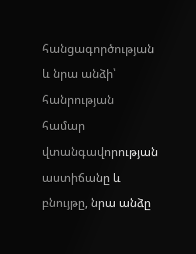հանցագործության և նրա անձի՝ հանրության համար վտանգավորության աստիճանը և բնույթը, նրա անձը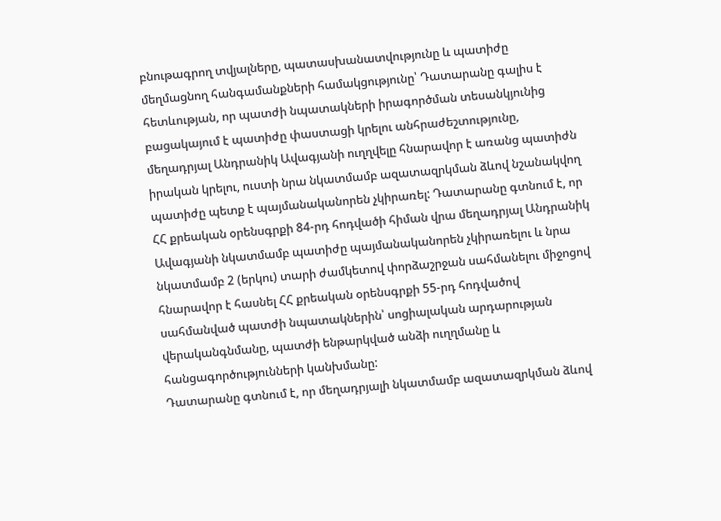բնութագրող տվյալները, պատասխանատվությունը և պատիժը մեղմացնող հանգամանքների համակցությունը՝ Դատարանը գալիս է հետևության, որ պատժի նպատակների իրագործման տեսանկյունից բացակայում է պատիժը փաստացի կրելու անհրաժեշտությունը, մեղադրյալ Անդրանիկ Ավագյանի ուղղվելը հնարավոր է առանց պատիժն իրական կրելու, ուստի նրա նկատմամբ ազատազրկման ձևով նշանակվող պատիժը պետք է պայմանականորեն չկիրառել: Դատարանը գտնում է, որ ՀՀ քրեական օրենսգրքի 84-րդ հոդվածի հիման վրա մեղադրյալ Անդրանիկ Ավագյանի նկատմամբ պատիժը պայմանականորեն չկիրառելու և նրա նկատմամբ 2 (երկու) տարի ժամկետով փորձաշրջան սահմանելու միջոցով հնարավոր է հասնել ՀՀ քրեական օրենսգրքի 55-րդ հոդվածով սահմանված պատժի նպատակներին՝ սոցիալական արդարության վերականգնմանը, պատժի ենթարկված անձի ուղղմանը և հանցագործությունների կանխմանը:
Դատարանը գտնում է, որ մեղադրյալի նկատմամբ ազատազրկման ձևով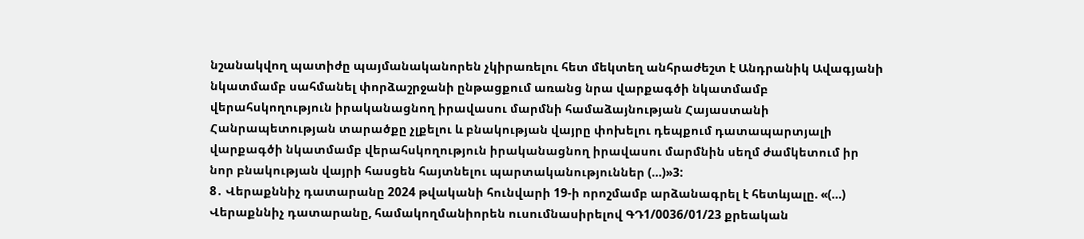նշանակվող պատիժը պայմանականորեն չկիրառելու հետ մեկտեղ անհրաժեշտ է Անդրանիկ Ավագյանի նկատմամբ սահմանել փորձաշրջանի ընթացքում առանց նրա վարքագծի նկատմամբ վերահսկողություն իրականացնող իրավասու մարմնի համաձայնության Հայաստանի Հանրապետության տարածքը չլքելու և բնակության վայրը փոխելու դեպքում դատապարտյալի վարքագծի նկատմամբ վերահսկողություն իրականացնող իրավասու մարմնին սեղմ ժամկետում իր նոր բնակության վայրի հասցեն հայտնելու պարտականություններ (…)»3:
8․ Վերաքննիչ դատարանը 2024 թվականի հունվարի 19-ի որոշմամբ արձանագրել է հետևյալը. «(…) Վերաքննիչ դատարանը, համակողմանիորեն ուսումնասիրելով ԳԴ1/0036/01/23 քրեական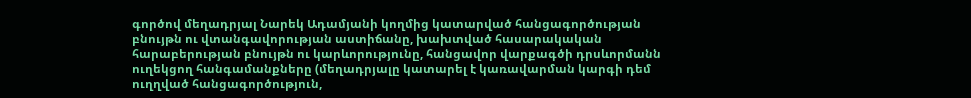գործով մեղադրյալ Նարեկ Ադամյանի կողմից կատարված հանցագործության բնույթն ու վտանգավորության աստիճանը, խախտված հասարակական հարաբերության բնույթն ու կարևորությունը, հանցավոր վարքագծի դրսևորմանն ուղեկցող հանգամանքները (մեղադրյալը կատարել է կառավարման կարգի դեմ ուղղված հանցագործություն,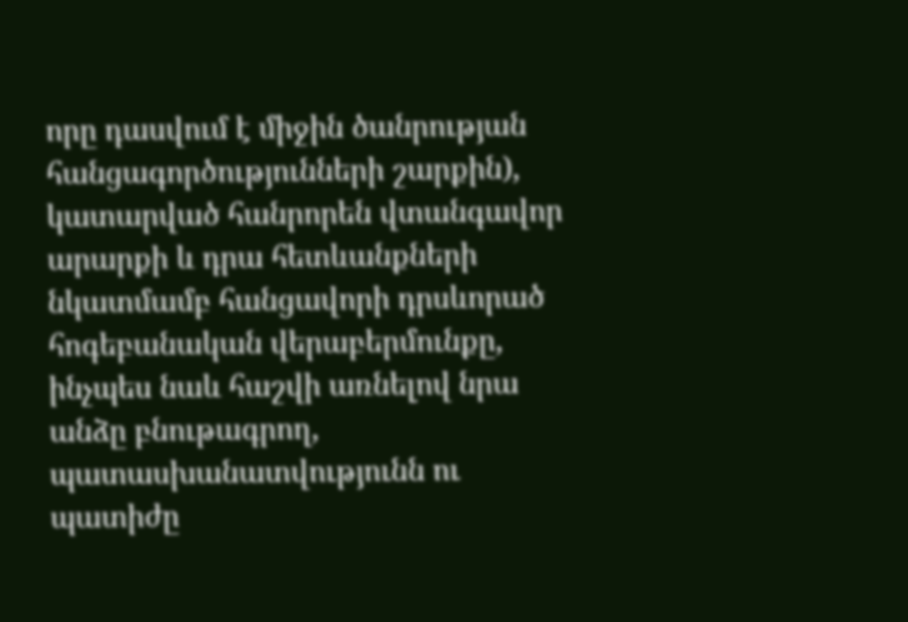որը դասվում է միջին ծանրության հանցագործությունների շարքին), կատարված հանրորեն վտանգավոր արարքի և դրա հետևանքների նկատմամբ հանցավորի դրսևորած հոգեբանական վերաբերմունքը, ինչպես նաև հաշվի առնելով նրա անձը բնութագրող, պատասխանատվությունն ու պատիժը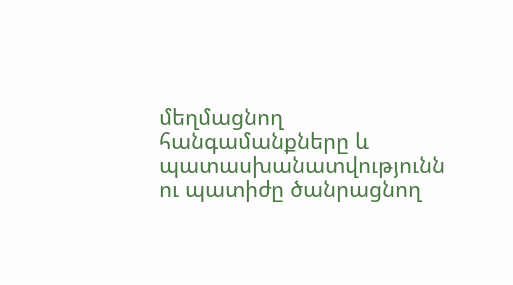մեղմացնող հանգամանքները և պատասխանատվությունն ու պատիժը ծանրացնող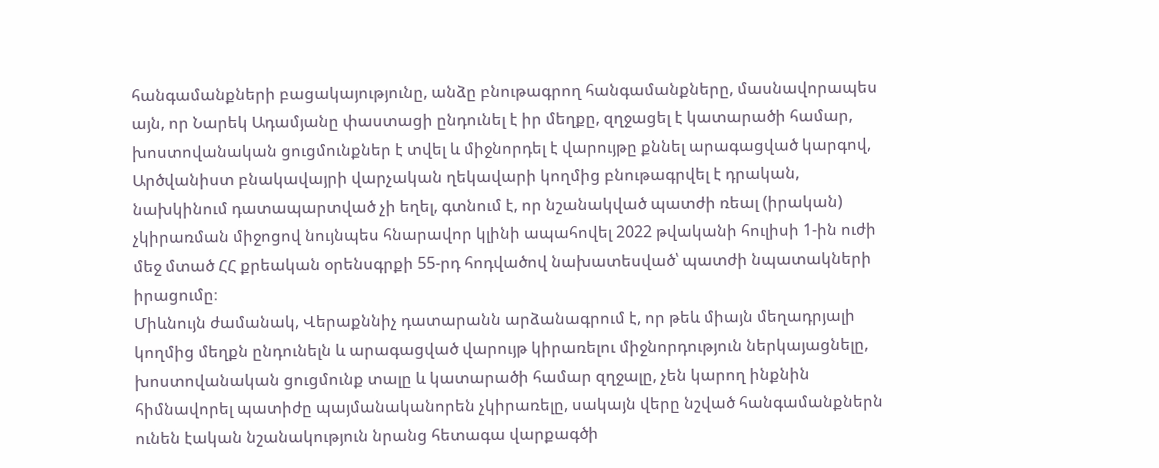հանգամանքների բացակայությունը, անձը բնութագրող հանգամանքները, մասնավորապես այն, որ Նարեկ Ադամյանը փաստացի ընդունել է իր մեղքը, զղջացել է կատարածի համար, խոստովանական ցուցմունքներ է տվել և միջնորդել է վարույթը քննել արագացված կարգով, Արծվանիստ բնակավայրի վարչական ղեկավարի կողմից բնութագրվել է դրական, նախկինում դատապարտված չի եղել, գտնում է, որ նշանակված պատժի ռեալ (իրական) չկիրառման միջոցով նույնպես հնարավոր կլինի ապահովել 2022 թվականի հուլիսի 1-ին ուժի մեջ մտած ՀՀ քրեական օրենսգրքի 55-րդ հոդվածով նախատեսված՝ պատժի նպատակների իրացումը։
Միևնույն ժամանակ, Վերաքննիչ դատարանն արձանագրում է, որ թեև միայն մեղադրյալի կողմից մեղքն ընդունելն և արագացված վարույթ կիրառելու միջնորդություն ներկայացնելը, խոստովանական ցուցմունք տալը և կատարածի համար զղջալը, չեն կարող ինքնին հիմնավորել պատիժը պայմանականորեն չկիրառելը, սակայն վերը նշված հանգամանքներն ունեն էական նշանակություն նրանց հետագա վարքագծի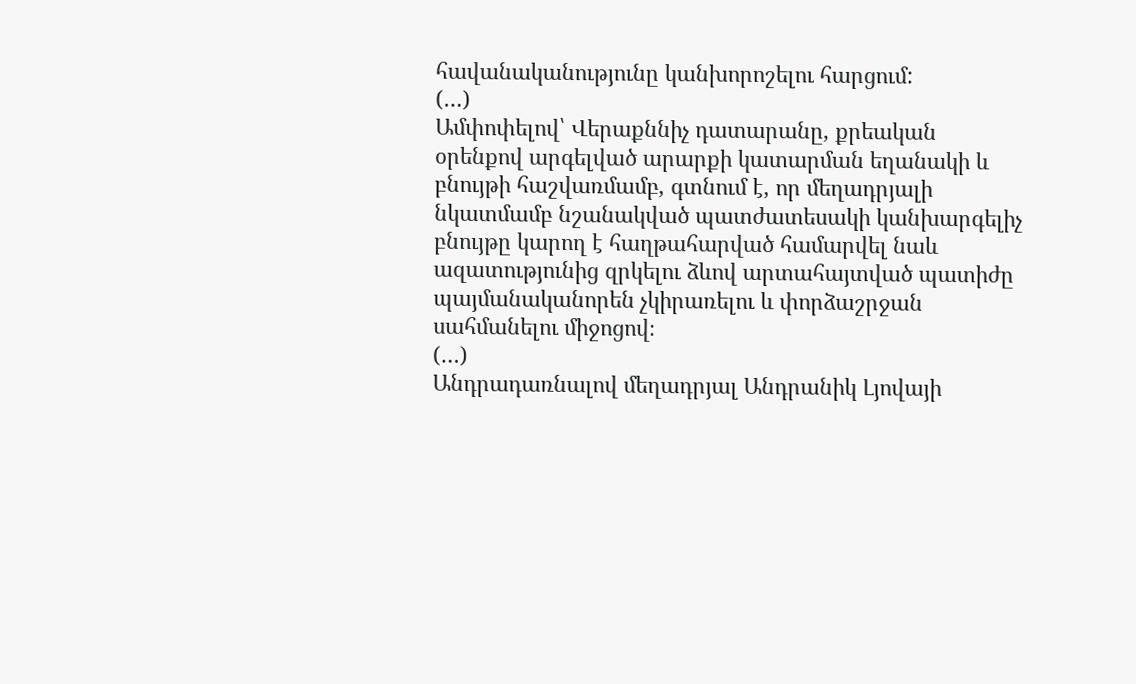հավանականությունը կանխորոշելու հարցում:
(…)
Ամփոփելով՝ Վերաքննիչ դատարանը, քրեական օրենքով արգելված արարքի կատարման եղանակի և բնույթի հաշվառմամբ, գտնում է, որ մեղադրյալի նկատմամբ նշանակված պատժատեսակի կանխարգելիչ բնույթը կարող է հաղթահարված համարվել նաև ազատությունից զրկելու ձևով արտահայտված պատիժը պայմանականորեն չկիրառելու և փորձաշրջան սահմանելու միջոցով։
(…)
Անդրադառնալով մեղադրյալ Անդրանիկ Լյովայի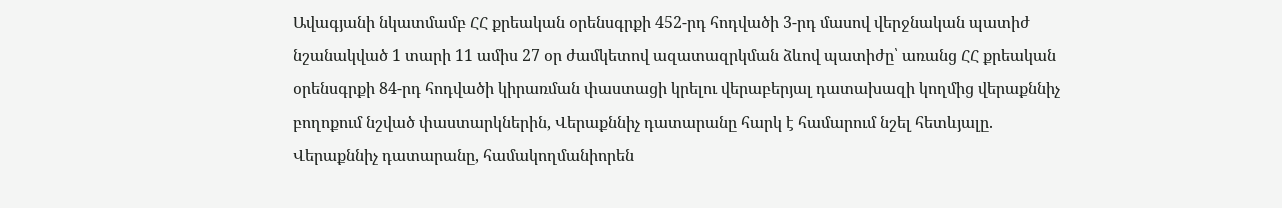Ավագյանի նկատմամբ ՀՀ քրեական օրենսգրքի 452-րդ հոդվածի 3-րդ մասով վերջնական պատիժ նշանակված 1 տարի 11 ամիս 27 օր ժամկետով ազատազրկման ձևով պատիժը՝ առանց ՀՀ քրեական օրենսգրքի 84-րդ հոդվածի կիրառման փաստացի կրելու վերաբերյալ դատախազի կողմից վերաքննիչ բողոքում նշված փաստարկներին, Վերաքննիչ դատարանը հարկ է համարում նշել հետևյալը.
Վերաքննիչ դատարանը, համակողմանիորեն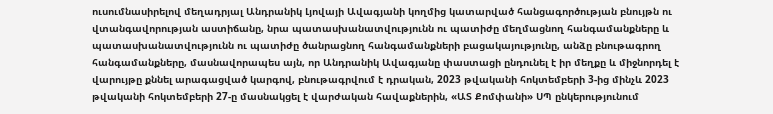ուսումնասիրելով մեղադրյալ Անդրանիկ Լյովայի Ավագյանի կողմից կատարված հանցագործության բնույթն ու վտանգավորության աստիճանը, նրա պատասխանատվությունն ու պատիժը մեղմացնող հանգամանքները և պատասխանատվությունն ու պատիժը ծանրացնող հանգամանքների բացակայությունը, անձը բնութագրող հանգամանքները, մասնավորապես այն, որ Անդրանիկ Ավագյանը փաստացի ընդունել է իր մեղքը և միջնորդել է վարույթը քննել արագացված կարգով, բնութագրվում է դրական, 2023 թվականի հոկտեմբերի 3-ից մինչև 2023 թվականի հոկտեմբերի 27-ը մասնակցել է վարժական հավաքներին, «ԱՏ Քոմփանի» ՍՊ ընկերությունում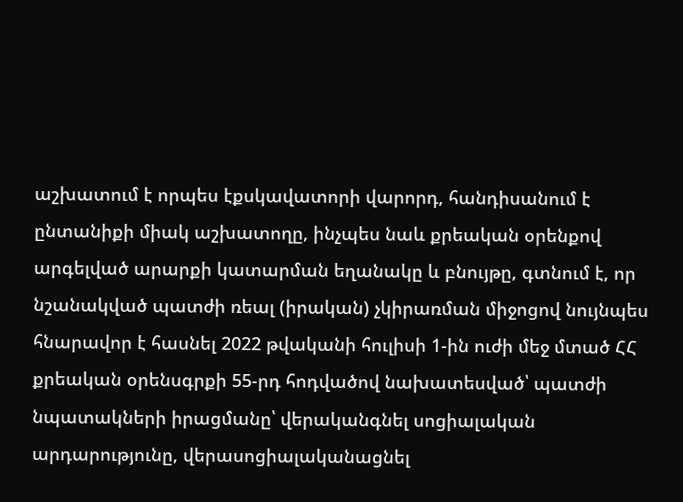աշխատում է որպես էքսկավատորի վարորդ, հանդիսանում է ընտանիքի միակ աշխատողը, ինչպես նաև քրեական օրենքով արգելված արարքի կատարման եղանակը և բնույթը, գտնում է, որ նշանակված պատժի ռեալ (իրական) չկիրառման միջոցով նույնպես հնարավոր է հասնել 2022 թվականի հուլիսի 1-ին ուժի մեջ մտած ՀՀ քրեական օրենսգրքի 55-րդ հոդվածով նախատեսված՝ պատժի նպատակների իրացմանը՝ վերականգնել սոցիալական արդարությունը, վերասոցիալականացնել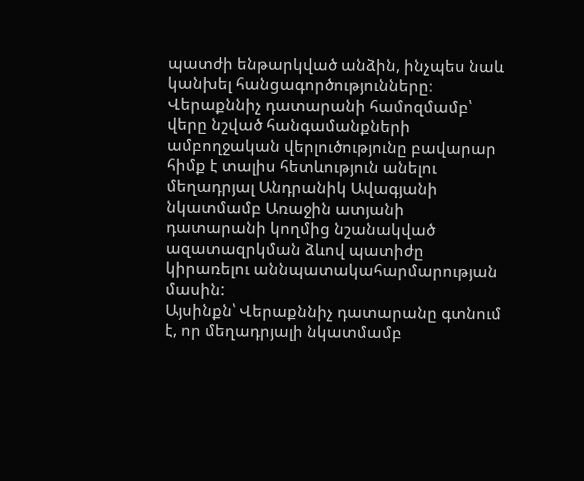պատժի ենթարկված անձին, ինչպես նաև կանխել հանցագործությունները։
Վերաքննիչ դատարանի համոզմամբ՝ վերը նշված հանգամանքների ամբողջական վերլուծությունը բավարար հիմք է տալիս հետևություն անելու մեղադրյալ Անդրանիկ Ավագյանի նկատմամբ Առաջին ատյանի դատարանի կողմից նշանակված ազատազրկման ձևով պատիժը կիրառելու աննպատակահարմարության մասին:
Այսինքն՝ Վերաքննիչ դատարանը գտնում է, որ մեղադրյալի նկատմամբ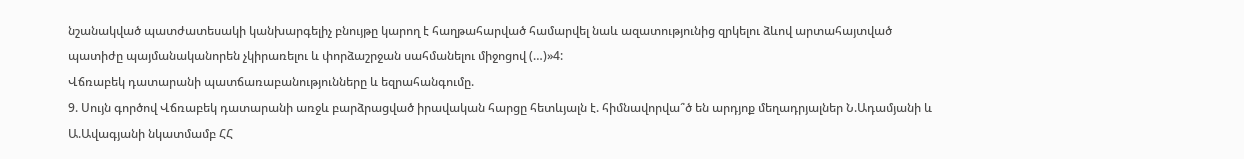նշանակված պատժատեսակի կանխարգելիչ բնույթը կարող է հաղթահարված համարվել նաև ազատությունից զրկելու ձևով արտահայտված պատիժը պայմանականորեն չկիրառելու և փորձաշրջան սահմանելու միջոցով (…)»4:
Վճռաբեկ դատարանի պատճառաբանությունները և եզրահանգումը.
9. Սույն գործով Վճռաբեկ դատարանի առջև բարձրացված իրավական հարցը հետևյալն է. հիմնավորվա՞ծ են արդյոք մեղադրյալներ Ն.Ադամյանի և Ա.Ավագյանի նկատմամբ ՀՀ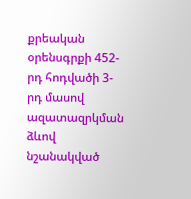քրեական օրենսգրքի 452-րդ հոդվածի 3-րդ մասով ազատազրկման ձևով նշանակված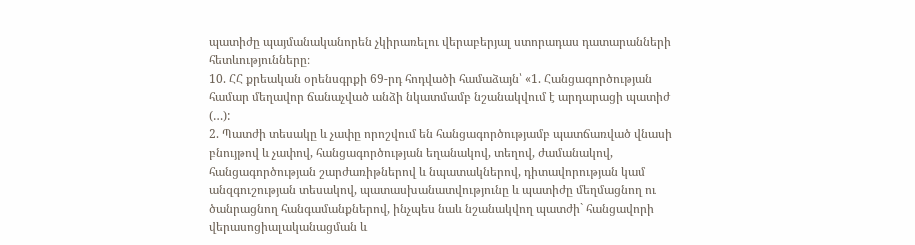պատիժը պայմանականորեն չկիրառելու վերաբերյալ ստորադաս դատարանների հետևությունները։
10. ՀՀ քրեական օրենսգրքի 69-րդ հոդվածի համաձայն՝ «1. Հանցագործության համար մեղավոր ճանաչված անձի նկատմամբ նշանակվում է արդարացի պատիժ (…):
2. Պատժի տեսակը և չափը որոշվում են հանցագործությամբ պատճառված վնասի բնույթով և չափով, հանցագործության եղանակով, տեղով, ժամանակով, հանցագործության շարժառիթներով և նպատակներով, դիտավորության կամ անզգուշության տեսակով, պատասխանատվությունը և պատիժը մեղմացնող ու ծանրացնող հանգամանքներով, ինչպես նաև նշանակվող պատժի` հանցավորի վերասոցիալականացման և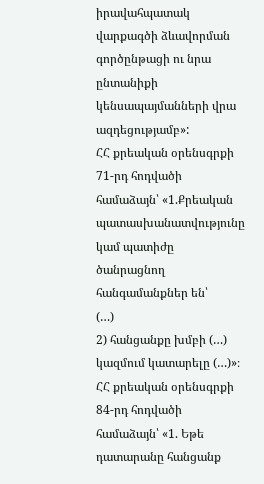իրավահպատակ վարքագծի ձևավորման գործընթացի ու նրա ընտանիքի կենսապայմանների վրա ազդեցությամբ»:
ՀՀ քրեական օրենսգրքի 71-րդ հոդվածի համաձայն՝ «1.Քրեական պատասխանատվությունը կամ պատիժը ծանրացնող հանգամանքներ են՝
(…)
2) հանցանքը խմբի (…) կազմում կատարելը (…)»։
ՀՀ քրեական օրենսգրքի 84-րդ հոդվածի համաձայն՝ «1. Եթե դատարանը հանցանք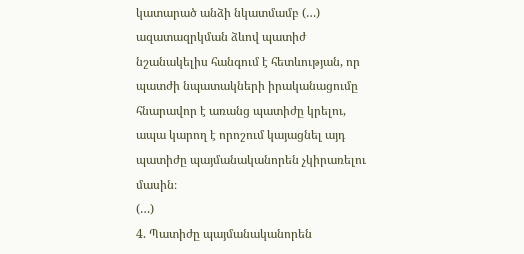կատարած անձի նկատմամբ (…) ազատազրկման ձևով պատիժ նշանակելիս հանգում է հետևության, որ պատժի նպատակների իրականացումը հնարավոր է առանց պատիժը կրելու, ապա կարող է որոշում կայացնել այդ պատիժը պայմանականորեն չկիրառելու մասին։
(…)
4. Պատիժը պայմանականորեն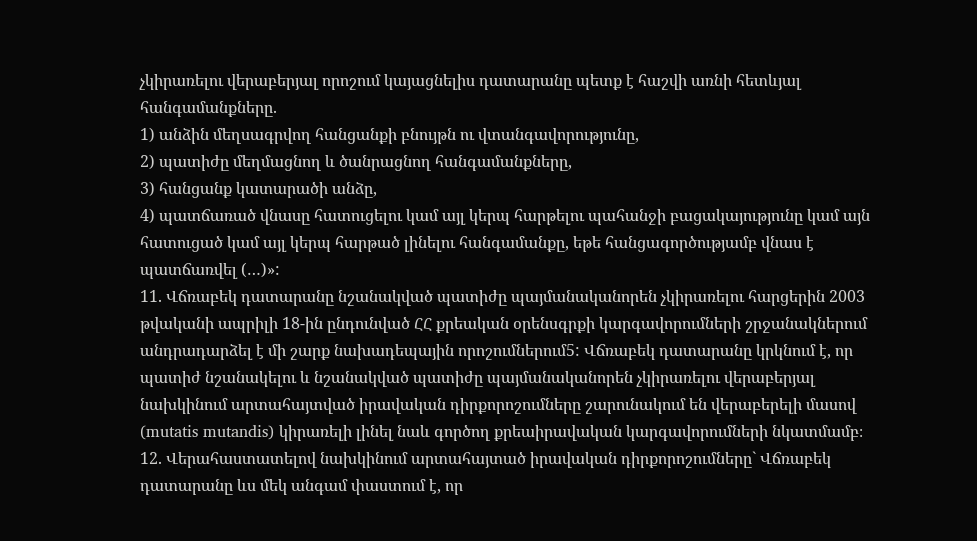չկիրառելու վերաբերյալ որոշում կայացնելիս դատարանը պետք է հաշվի առնի հետևյալ հանգամանքները.
1) անձին մեղսագրվող հանցանքի բնույթն ու վտանգավորությունը,
2) պատիժը մեղմացնող և ծանրացնող հանգամանքները,
3) հանցանք կատարածի անձը,
4) պատճառած վնասը հատուցելու կամ այլ կերպ հարթելու պահանջի բացակայությունը կամ այն հատուցած կամ այլ կերպ հարթած լինելու հանգամանքը, եթե հանցագործությամբ վնաս է պատճառվել (…)»:
11. Վճռաբեկ դատարանը նշանակված պատիժը պայմանականորեն չկիրառելու հարցերին 2003 թվականի ապրիլի 18-ին ընդունված ՀՀ քրեական օրենսգրքի կարգավորումների շրջանակներում անդրադարձել է մի շարք նախադեպային որոշումներում5: Վճռաբեկ դատարանը կրկնում է, որ պատիժ նշանակելու և նշանակված պատիժը պայմանականորեն չկիրառելու վերաբերյալ նախկինում արտահայտված իրավական դիրքորոշումները շարունակում են վերաբերելի մասով (mutatis mutandis) կիրառելի լինել նաև գործող քրեաիրավական կարգավորումների նկատմամբ։
12. Վերահաստատելով նախկինում արտահայտած իրավական դիրքորոշումները` Վճռաբեկ դատարանը ևս մեկ անգամ փաստում է, որ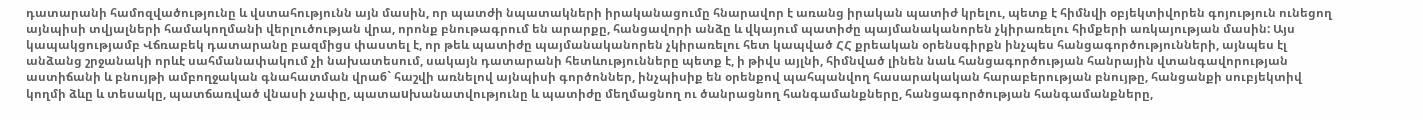դատարանի համոզվածությունը և վստահությունն այն մասին, որ պատժի նպատակների իրականացումը հնարավոր է առանց իրական պատիժ կրելու, պետք է հիմնվի օբյեկտիվորեն գոյություն ունեցող այնպիսի տվյալների համակողմանի վերլուծության վրա, որոնք բնութագրում են արարքը, հանցավորի անձը և վկայում պատիժը պայմանականորեն չկիրառելու հիմքերի առկայության մասին: Այս կապակցությամբ Վճռաբեկ դատարանը բազմիցս փաստել է, որ թեև պատիժը պայմանականորեն չկիրառելու հետ կապված ՀՀ քրեական օրենսգիրքն ինչպես հանցագործությունների, այնպես էլ անձանց շրջանակի որևէ սահմանափակում չի նախատեսում, սակայն դատարանի հետևությունները պետք է, ի թիվս այլնի, հիմնված լինեն նաև հանցագործության հանրային վտանգավորության աստիճանի և բնույթի ամբողջական գնահատման վրա6` հաշվի առնելով այնպիսի գործոններ, ինչպիսիք են օրենքով պահպանվող հասարակական հարաբերության բնույթը, հանցանքի սուբյեկտիվ կողմի ձևը և տեսակը, պատճառված վնասի չափը, պատաuխանատվությունը և պատիժը մեղմացնող ու ծանրացնող հանգամանքները, հանցագործության հանգամանքները,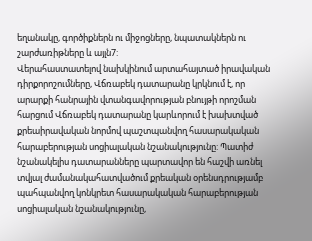եղանակը, գործիքներն ու միջոցները, նպատակներն ու շարժառիթները և այլն7:
Վերահաստատելով նախկինում արտահայտած իրավական դիրքորոշումները, Վճռաբեկ դատարանը կրկնում է, որ արարքի հանրային վտանգավորության բնույթի որոշման հարցում Վճռաբեկ դատարանը կարևորում է խախտված քրեաիրավական նորմով պաշտպանվող հասարակական հարաբերության սոցիալական նշանակությունը: Պատիժ նշանակելիս դատարանները պարտավոր են հաշվի առնել տվյալ ժամանակահատվածում քրեական օրենսդրությամբ պահպանվող կոնկրետ հասարակական հարաբերության սոցիալական նշանակությունը,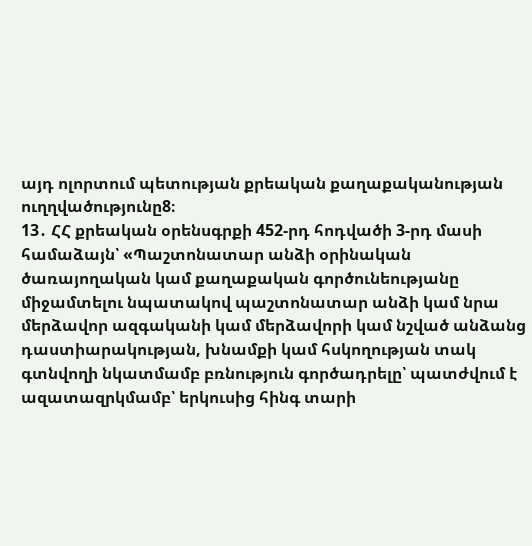այդ ոլորտում պետության քրեական քաղաքականության ուղղվածությունը8։
13․ ՀՀ քրեական օրենսգրքի 452-րդ հոդվածի 3-րդ մասի համաձայն՝ «Պաշտոնատար անձի օրինական ծառայողական կամ քաղաքական գործունեությանը միջամտելու նպատակով պաշտոնատար անձի կամ նրա մերձավոր ազգականի կամ մերձավորի կամ նշված անձանց դաստիարակության, խնամքի կամ հսկողության տակ գտնվողի նկատմամբ բռնություն գործադրելը՝ պատժվում է ազատազրկմամբ՝ երկուսից հինգ տարի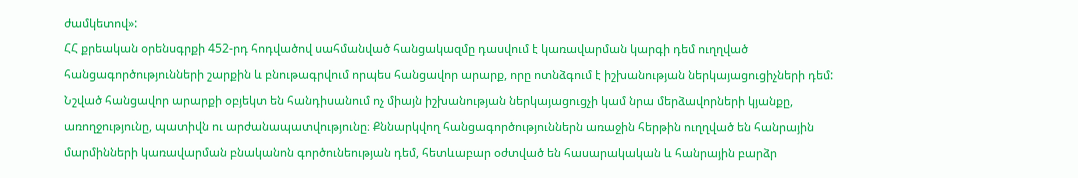ժամկետով»:
ՀՀ քրեական օրենսգրքի 452-րդ հոդվածով սահմանված հանցակազմը դասվում է կառավարման կարգի դեմ ուղղված հանցագործությունների շարքին և բնութագրվում որպես հանցավոր արարք, որը ոտնձգում է իշխանության ներկայացուցիչների դեմ: Նշված հանցավոր արարքի օբյեկտ են հանդիսանում ոչ միայն իշխանության ներկայացուցչի կամ նրա մերձավորների կյանքը, առողջությունը, պատիվն ու արժանապատվությունը։ Քննարկվող հանցագործություններն առաջին հերթին ուղղված են հանրային մարմինների կառավարման բնականոն գործունեության դեմ, հետևաբար օժտված են հասարակական և հանրային բարձր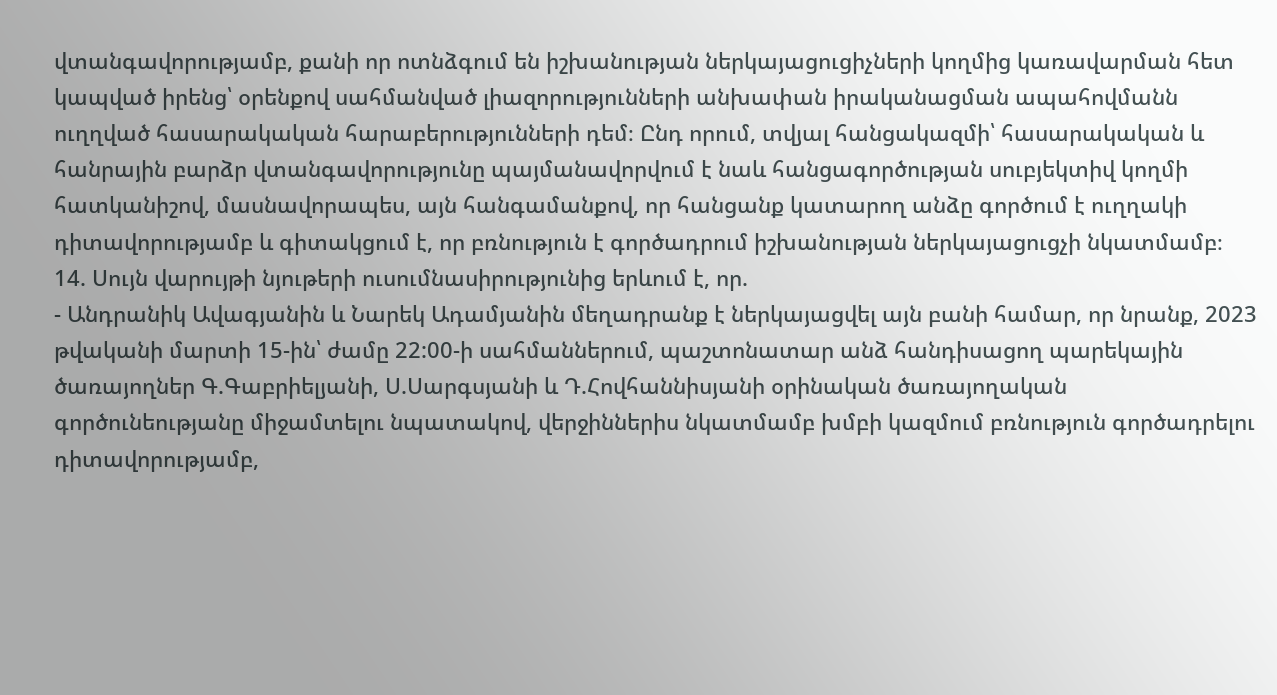վտանգավորությամբ, քանի որ ոտնձգում են իշխանության ներկայացուցիչների կողմից կառավարման հետ կապված իրենց՝ օրենքով սահմանված լիազորությունների անխափան իրականացման ապահովմանն ուղղված հասարակական հարաբերությունների դեմ։ Ընդ որում, տվյալ հանցակազմի՝ հասարակական և հանրային բարձր վտանգավորությունը պայմանավորվում է նաև հանցագործության սուբյեկտիվ կողմի հատկանիշով, մասնավորապես, այն հանգամանքով, որ հանցանք կատարող անձը գործում է ուղղակի դիտավորությամբ և գիտակցում է, որ բռնություն է գործադրում իշխանության ներկայացուցչի նկատմամբ։
14. Սույն վարույթի նյութերի ուսումնասիրությունից երևում է, որ.
- Անդրանիկ Ավագյանին և Նարեկ Ադամյանին մեղադրանք է ներկայացվել այն բանի համար, որ նրանք, 2023 թվականի մարտի 15-ին՝ ժամը 22:00-ի սահմաններում, պաշտոնատար անձ հանդիսացող պարեկային ծառայողներ Գ.Գաբրիելյանի, Ս.Սարգսյանի և Դ.Հովհաննիսյանի օրինական ծառայողական գործունեությանը միջամտելու նպատակով, վերջիններիս նկատմամբ խմբի կազմում բռնություն գործադրելու դիտավորությամբ,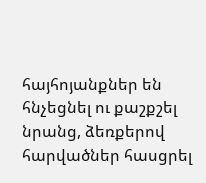հայհոյանքներ են հնչեցնել ու քաշքշել նրանց, ձեռքերով հարվածներ հասցրել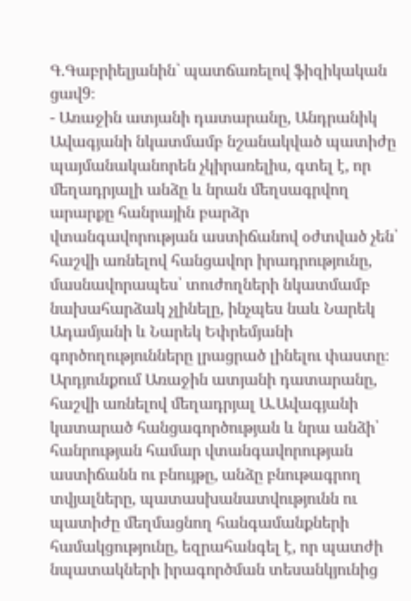Գ.Գաբրիելյանին` պատճառելով ֆիզիկական ցավ9։
- Առաջին ատյանի դատարանը, Անդրանիկ Ավագյանի նկատմամբ նշանակված պատիժը պայմանականորեն չկիրառելիս, գտել է, որ մեղադրյալի անձը և նրան մեղսագրվող արարքը հանրային բարձր վտանգավորության աստիճանով օժտված չեն՝ հաշվի առնելով հանցավոր իրադրությունը, մասնավորապես՝ տուժողների նկատմամբ նախահարձակ չլինելը, ինչպես նաև Նարեկ Ադամյանի և Նարեկ Եփրեմյանի գործողությունները լրացրած լինելու փաստը։ Արդյունքում Առաջին ատյանի դատարանը, հաշվի առնելով մեղադրյալ Ա.Ավագյանի կատարած հանցագործության և նրա անձի՝ հանրության համար վտանգավորության աստիճանն ու բնույթը, անձը բնութագրող տվյալները, պատասխանատվությունն ու պատիժը մեղմացնող հանգամանքների համակցությունը, եզրահանգել է, որ պատժի նպատակների իրագործման տեսանկյունից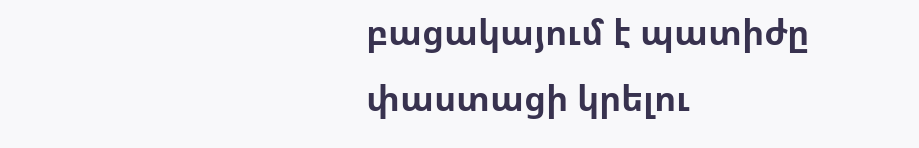բացակայում է պատիժը փաստացի կրելու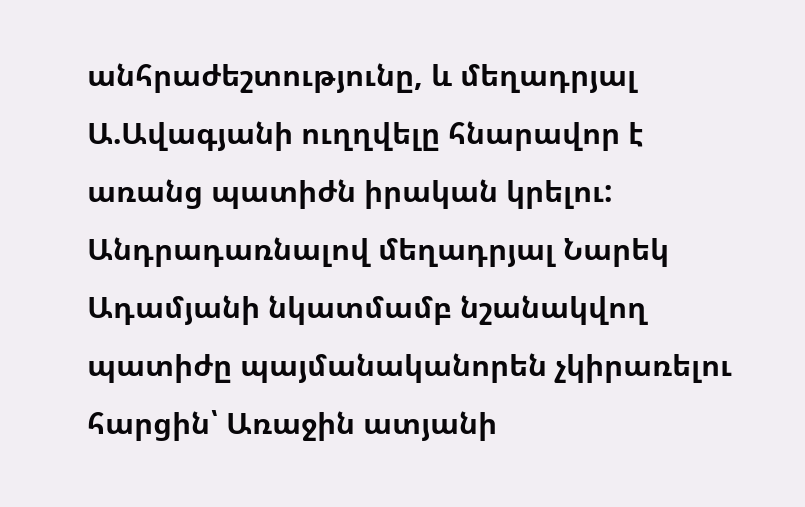անհրաժեշտությունը, և մեղադրյալ Ա.Ավագյանի ուղղվելը հնարավոր է առանց պատիժն իրական կրելու:
Անդրադառնալով մեղադրյալ Նարեկ Ադամյանի նկատմամբ նշանակվող պատիժը պայմանականորեն չկիրառելու հարցին՝ Առաջին ատյանի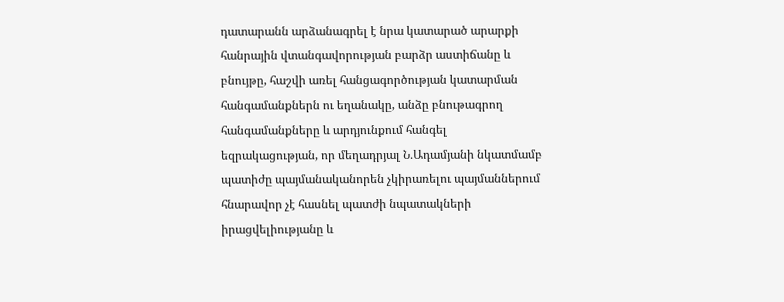դատարանն արձանագրել է նրա կատարած արարքի հանրային վտանգավորության բարձր աստիճանը և բնույթը, հաշվի առել հանցագործության կատարման հանգամանքներն ու եղանակը, անձը բնութագրող հանգամանքները և արդյունքում հանգել եզրակացության, որ մեղադրյալ Ն․Ադամյանի նկատմամբ պատիժը պայմանականորեն չկիրառելու պայմաններում հնարավոր չէ հասնել պատժի նպատակների իրացվելիությանը և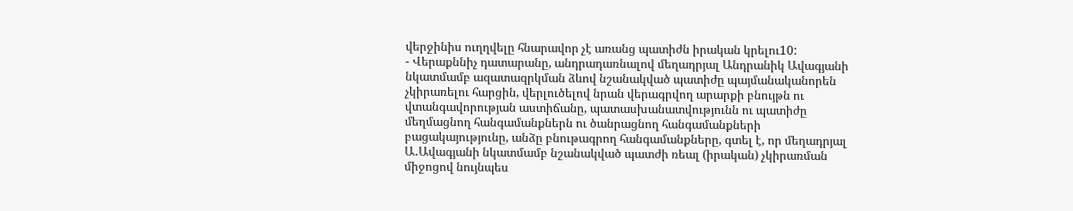վերջինիս ուղղվելը հնարավոր չէ առանց պատիժն իրական կրելու10:
- Վերաքննիչ դատարանը, անդրադառնալով մեղադրյալ Անդրանիկ Ավագյանի նկատմամբ ազատազրկման ձևով նշանակված պատիժը պայմանականորեն չկիրառելու հարցին, վերլուծելով նրան վերագրվող արարքի բնույթն ու վտանգավորության աստիճանը, պատասխանատվությունն ու պատիժը մեղմացնող հանգամանքներն ու ծանրացնող հանգամանքների բացակայությունը, անձը բնութագրող հանգամանքները, գտել է, որ մեղադրյալ Ա․Ավագյանի նկատմամբ նշանակված պատժի ռեալ (իրական) չկիրառման միջոցով նույնպես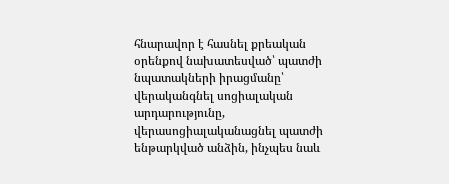հնարավոր է հասնել քրեական օրենքով նախատեսված՝ պատժի նպատակների իրացմանը՝ վերականգնել սոցիալական արդարությունը, վերասոցիալականացնել պատժի ենթարկված անձին, ինչպես նաև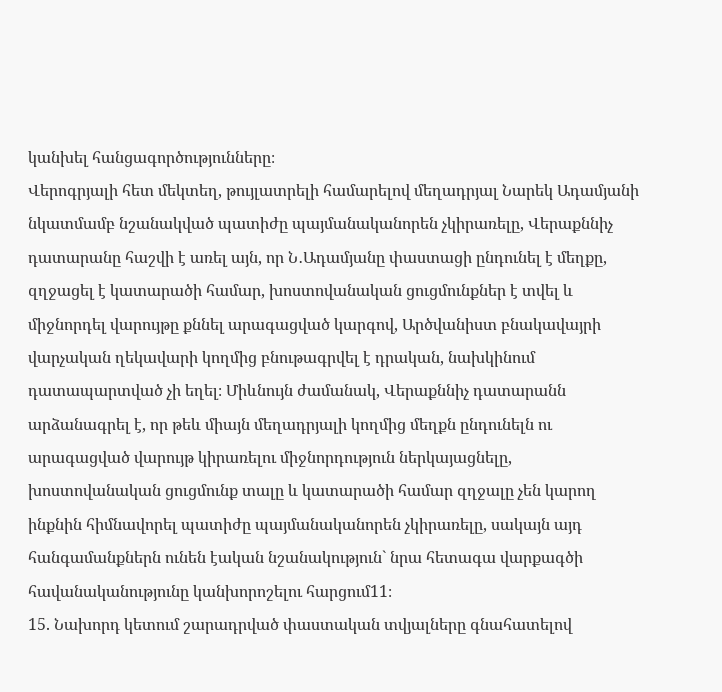կանխել հանցագործությունները։
Վերոգրյալի հետ մեկտեղ, թույլատրելի համարելով մեղադրյալ Նարեկ Ադամյանի նկատմամբ նշանակված պատիժը պայմանականորեն չկիրառելը, Վերաքննիչ դատարանը հաշվի է առել այն, որ Ն․Ադամյանը փաստացի ընդունել է մեղքը, զղջացել է կատարածի համար, խոստովանական ցուցմունքներ է տվել և միջնորդել վարույթը քննել արագացված կարգով, Արծվանիստ բնակավայրի վարչական ղեկավարի կողմից բնութագրվել է դրական, նախկինում դատապարտված չի եղել։ Միևնույն ժամանակ, Վերաքննիչ դատարանն արձանագրել է, որ թեև միայն մեղադրյալի կողմից մեղքն ընդունելն ու արագացված վարույթ կիրառելու միջնորդություն ներկայացնելը, խոստովանական ցուցմունք տալը և կատարածի համար զղջալը չեն կարող ինքնին հիմնավորել պատիժը պայմանականորեն չկիրառելը, սակայն այդ հանգամանքներն ունեն էական նշանակություն` նրա հետագա վարքագծի հավանականությունը կանխորոշելու հարցում11։
15. Նախորդ կետում շարադրված փաստական տվյալները գնահատելով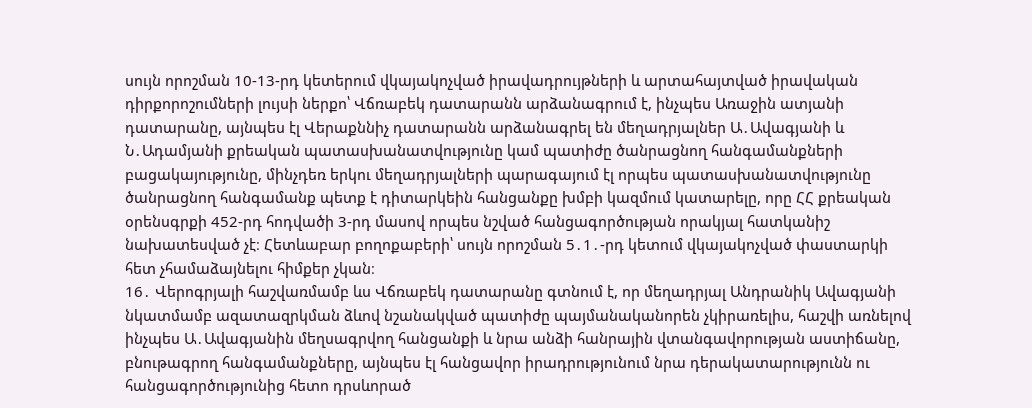սույն որոշման 10-13-րդ կետերում վկայակոչված իրավադրույթների և արտահայտված իրավական դիրքորոշումների լույսի ներքո՝ Վճռաբեկ դատարանն արձանագրում է, ինչպես Առաջին ատյանի դատարանը, այնպես էլ Վերաքննիչ դատարանն արձանագրել են մեղադրյալներ Ա․Ավագյանի և Ն․Ադամյանի քրեական պատասխանատվությունը կամ պատիժը ծանրացնող հանգամանքների բացակայությունը, մինչդեռ երկու մեղադրյալների պարագայում էլ որպես պատասխանատվությունը ծանրացնող հանգամանք պետք է դիտարկեին հանցանքը խմբի կազմում կատարելը, որը ՀՀ քրեական օրենսգրքի 452-րդ հոդվածի 3-րդ մասով որպես նշված հանցագործության որակյալ հատկանիշ նախատեսված չէ։ Հետևաբար բողոքաբերի՝ սույն որոշման 5․1․-րդ կետում վկայակոչված փաստարկի հետ չհամաձայնելու հիմքեր չկան։
16․ Վերոգրյալի հաշվառմամբ ևս Վճռաբեկ դատարանը գտնում է, որ մեղադրյալ Անդրանիկ Ավագյանի նկատմամբ ազատազրկման ձևով նշանակված պատիժը պայմանականորեն չկիրառելիս, հաշվի առնելով ինչպես Ա․Ավագյանին մեղսագրվող հանցանքի և նրա անձի հանրային վտանգավորության աստիճանը, բնութագրող հանգամանքները, այնպես էլ հանցավոր իրադրությունում նրա դերակատարությունն ու հանցագործությունից հետո դրսևորած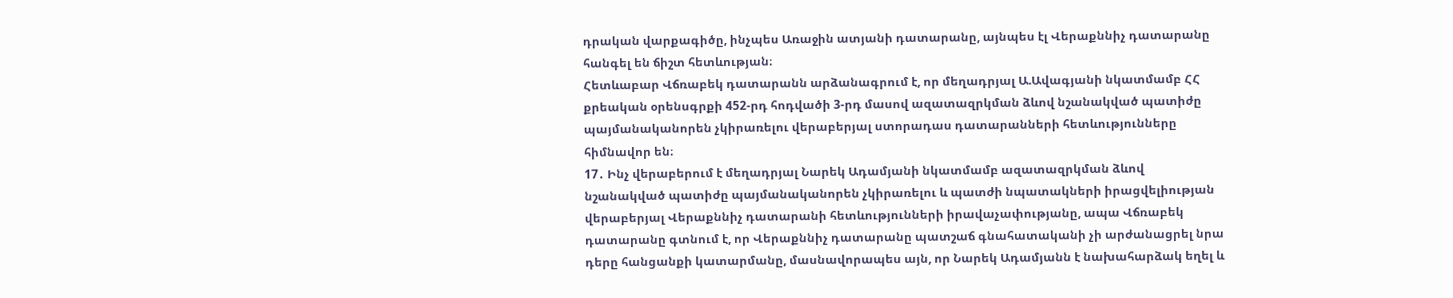դրական վարքագիծը, ինչպես Առաջին ատյանի դատարանը, այնպես էլ Վերաքննիչ դատարանը հանգել են ճիշտ հետևության։
Հետևաբար Վճռաբեկ դատարանն արձանագրում է, որ մեղադրյալ Ա.Ավագյանի նկատմամբ ՀՀ քրեական օրենսգրքի 452-րդ հոդվածի 3-րդ մասով ազատազրկման ձևով նշանակված պատիժը պայմանականորեն չկիրառելու վերաբերյալ ստորադաս դատարանների հետևությունները հիմնավոր են։
17․ Ինչ վերաբերում է մեղադրյալ Նարեկ Ադամյանի նկատմամբ ազատազրկման ձևով նշանակված պատիժը պայմանականորեն չկիրառելու և պատժի նպատակների իրացվելիության վերաբերյալ Վերաքննիչ դատարանի հետևությունների իրավաչափությանը, ապա Վճռաբեկ դատարանը գտնում է, որ Վերաքննիչ դատարանը պատշաճ գնահատականի չի արժանացրել նրա դերը հանցանքի կատարմանը, մասնավորապես այն, որ Նարեկ Ադամյանն է նախահարձակ եղել և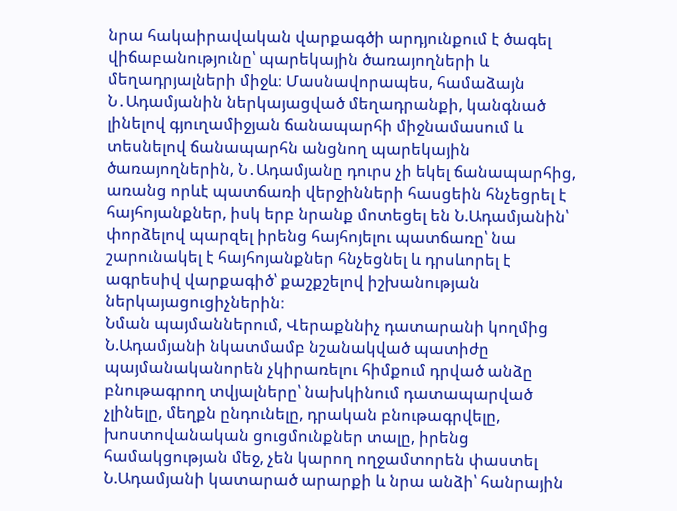նրա հակաիրավական վարքագծի արդյունքում է ծագել վիճաբանությունը՝ պարեկային ծառայողների և մեղադրյալների միջև։ Մասնավորապես, համաձայն Ն․Ադամյանին ներկայացված մեղադրանքի, կանգնած լինելով գյուղամիջյան ճանապարհի միջնամասում և տեսնելով ճանապարհն անցնող պարեկային ծառայողներին, Ն․Ադամյանը դուրս չի եկել ճանապարհից, առանց որևէ պատճառի վերջինների հասցեին հնչեցրել է հայհոյանքներ, իսկ երբ նրանք մոտեցել են Ն.Ադամյանին՝ փորձելով պարզել իրենց հայհոյելու պատճառը՝ նա շարունակել է հայհոյանքներ հնչեցնել և դրսևորել է ագրեսիվ վարքագիծ՝ քաշքշելով իշխանության ներկայացուցիչներին։
Նման պայմաններում, Վերաքննիչ դատարանի կողմից Ն.Ադամյանի նկատմամբ նշանակված պատիժը պայմանականորեն չկիրառելու հիմքում դրված անձը բնութագրող տվյալները՝ նախկինում դատապարված չլինելը, մեղքն ընդունելը, դրական բնութագրվելը, խոստովանական ցուցմունքներ տալը, իրենց համակցության մեջ, չեն կարող ողջամտորեն փաստել Ն.Ադամյանի կատարած արարքի և նրա անձի՝ հանրային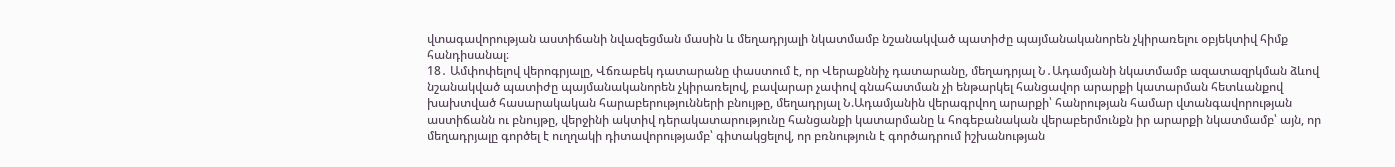վտագավորության աստիճանի նվազեցման մասին և մեղադրյալի նկատմամբ նշանակված պատիժը պայմանականորեն չկիրառելու օբյեկտիվ հիմք հանդիսանալ։
18․ Ամփոփելով վերոգրյալը, Վճռաբեկ դատարանը փաստում է, որ Վերաքննիչ դատարանը, մեղադրյալ Ն․Ադամյանի նկատմամբ ազատազրկման ձևով նշանակված պատիժը պայմանականորեն չկիրառելով, բավարար չափով գնահատման չի ենթարկել հանցավոր արարքի կատարման հետևանքով խախտված հասարակական հարաբերությունների բնույթը, մեղադրյալ Ն.Ադամյանին վերագրվող արարքի՝ հանրության համար վտանգավորության աստիճանն ու բնույթը, վերջինի ակտիվ դերակատարությունը հանցանքի կատարմանը և հոգեբանական վերաբերմունքն իր արարքի նկատմամբ՝ այն, որ մեղադրյալը գործել է ուղղակի դիտավորությամբ՝ գիտակցելով, որ բռնություն է գործադրում իշխանության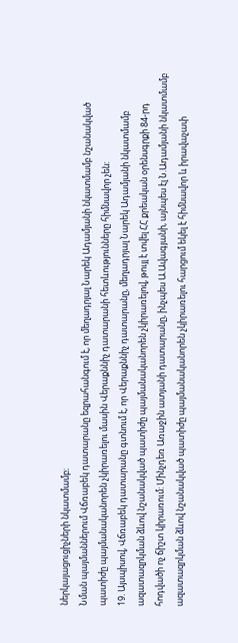ներկայացուցիչների նկատմամբ։
Նման պայմաններում Վճռաբեկ դատարանը եզրահանգում է, որ մեղադրյալ Նարեկ Ադամյանի նկատմամբ նշանակված պատիժը պայմանականորեն չկիրառելու մասին Վերաքննիչ դատարանի հետևությունները հիմնավոր չեն:
19. Այսպիսով, Վճռաբեկ դատարանը գտնում է, որ Վերաքննիչ դատարանը, մեղադրյալ Նարեկ Ադամյանի նկատմամբ ազատազրկման ձևով նշանակված պատիժը պայմանականորեն չկիրառելով, թույլ է տվել ՀՀ քրեական օրենսգրքի 84-րդ հոդվածի ոչ ճիշտ կիրառում: Մինչդեռ Առաջին ատյանի դատարանը, ինչպես Ա.Ավագյանի, այնպես էլ Ն.Ադամյանի նկատմամբ ազատազրկման ձևով նշանակված պատիժը պայմանականորեն չկիրառելու հարցում եկել է հիմնավոր և իրավաչափ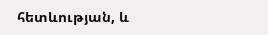հետևության, և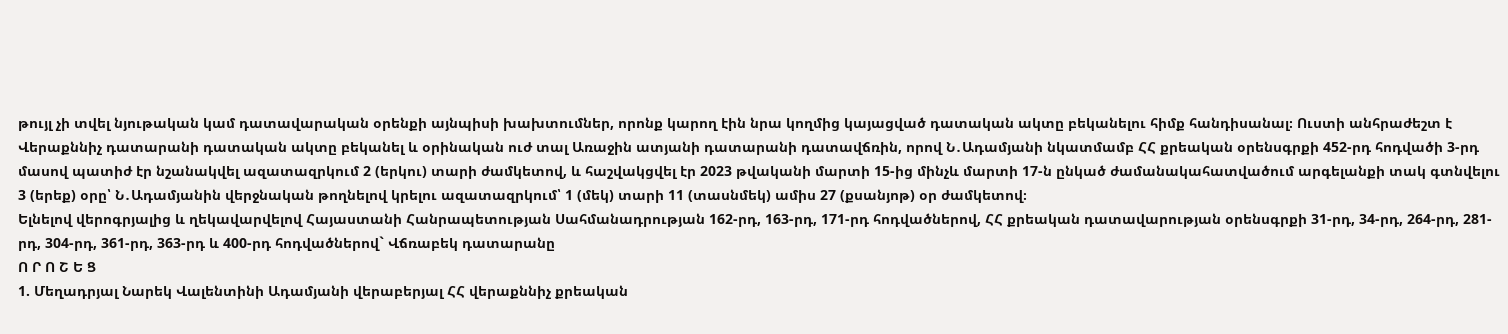թույլ չի տվել նյութական կամ դատավարական օրենքի այնպիսի խախտումներ, որոնք կարող էին նրա կողմից կայացված դատական ակտը բեկանելու հիմք հանդիսանալ։ Ուստի անհրաժեշտ է Վերաքննիչ դատարանի դատական ակտը բեկանել և օրինական ուժ տալ Առաջին ատյանի դատարանի դատավճռին, որով Ն․Ադամյանի նկատմամբ ՀՀ քրեական օրենսգրքի 452-րդ հոդվածի 3-րդ մասով պատիժ էր նշանակվել ազատազրկում 2 (երկու) տարի ժամկետով, և հաշվակցվել էր 2023 թվականի մարտի 15-ից մինչև մարտի 17-ն ընկած ժամանակահատվածում արգելանքի տակ գտնվելու 3 (երեք) օրը՝ Ն․Ադամյանին վերջնական թողնելով կրելու ազատազրկում՝ 1 (մեկ) տարի 11 (տասնմեկ) ամիս 27 (քսանյոթ) օր ժամկետով։
Ելնելով վերոգրյալից և ղեկավարվելով Հայաստանի Հանրապետության Սահմանադրության 162-րդ, 163-րդ, 171-րդ հոդվածներով, ՀՀ քրեական դատավարության օրենսգրքի 31-րդ, 34-րդ, 264-րդ, 281-րդ, 304-րդ, 361-րդ, 363-րդ և 400-րդ հոդվածներով` Վճռաբեկ դատարանը
Ո Ր Ո Շ Ե Ց
1. Մեղադրյալ Նարեկ Վալենտինի Ադամյանի վերաբերյալ ՀՀ վերաքննիչ քրեական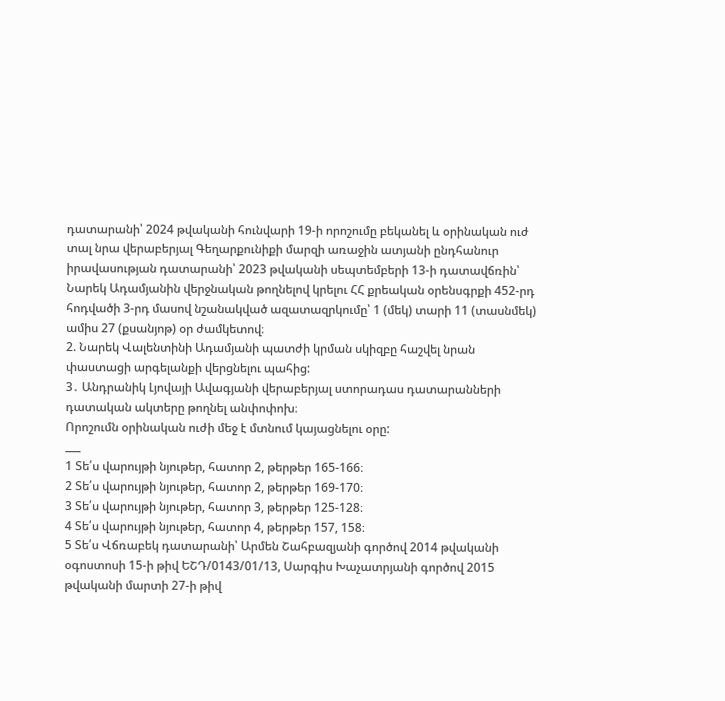դատարանի՝ 2024 թվականի հունվարի 19-ի որոշումը բեկանել և օրինական ուժ տալ նրա վերաբերյալ Գեղարքունիքի մարզի առաջին ատյանի ընդհանուր իրավասության դատարանի՝ 2023 թվականի սեպտեմբերի 13-ի դատավճռին՝ Նարեկ Ադամյանին վերջնական թողնելով կրելու ՀՀ քրեական օրենսգրքի 452-րդ հոդվածի 3-րդ մասով նշանակված ազատազրկումը՝ 1 (մեկ) տարի 11 (տասնմեկ) ամիս 27 (քսանյոթ) օր ժամկետով։
2. Նարեկ Վալենտինի Ադամյանի պատժի կրման սկիզբը հաշվել նրան փաստացի արգելանքի վերցնելու պահից:
3․ Անդրանիկ Լյովայի Ավագյանի վերաբերյալ ստորադաս դատարանների դատական ակտերը թողնել անփոփոխ։
Որոշումն օրինական ուժի մեջ է մտնում կայացնելու օրը:
___
1 Տե՛ս վարույթի նյութեր, հատոր 2, թերթեր 165-166։
2 Տե՛ս վարույթի նյութեր, հատոր 2, թերթեր 169-170։
3 Տե՛ս վարույթի նյութեր, հատոր 3, թերթեր 125-128։
4 Տե՛ս վարույթի նյութեր, հատոր 4, թերթեր 157, 158։
5 Տե՛ս Վճռաբեկ դատարանի՝ Արմեն Շահբազյանի գործով 2014 թվականի օգոստոսի 15-ի թիվ ԵՇԴ/0143/01/13, Սարգիս Խաչատրյանի գործով 2015 թվականի մարտի 27-ի թիվ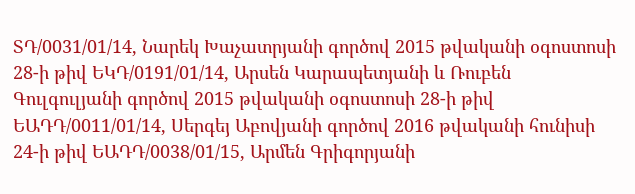ՏԴ/0031/01/14, Նարեկ Խաչատրյանի գործով 2015 թվականի օգոստոսի 28-ի թիվ ԵԿԴ/0191/01/14, Արսեն Կարապետյանի և Ռուբեն Գուլգուլյանի գործով 2015 թվականի օգոստոսի 28-ի թիվ ԵԱԴԴ/0011/01/14, Սերգեյ Աբովյանի գործով 2016 թվականի հունիսի 24-ի թիվ ԵԱԴԴ/0038/01/15, Արմեն Գրիգորյանի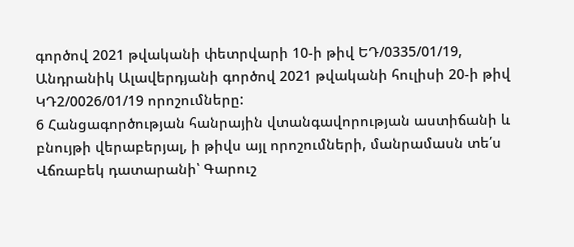գործով 2021 թվականի փետրվարի 10-ի թիվ ԵԴ/0335/01/19, Անդրանիկ Ալավերդյանի գործով 2021 թվականի հուլիսի 20-ի թիվ ԿԴ2/0026/01/19 որոշումները:
6 Հանցագործության հանրային վտանգավորության աստիճանի և բնույթի վերաբերյալ, ի թիվս այլ որոշումների, մանրամասն տե՛ս Վճռաբեկ դատարանի՝ Գարուշ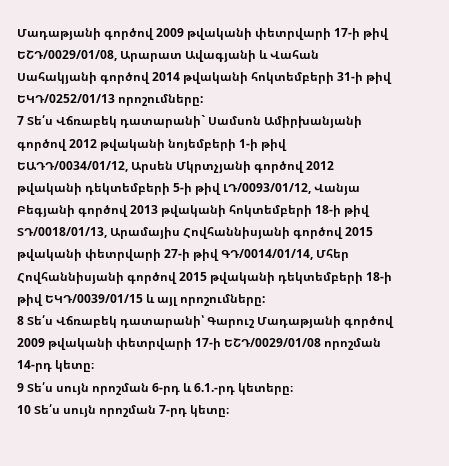Մադաթյանի գործով 2009 թվականի փետրվարի 17-ի թիվ ԵՇԴ/0029/01/08, Արարատ Ավագյանի և Վահան Սահակյանի գործով 2014 թվականի հոկտեմբերի 31-ի թիվ ԵԿԴ/0252/01/13 որոշումները:
7 Տե՛ս Վճռաբեկ դատարանի` Սամսոն Ամիրխանյանի գործով 2012 թվականի նոյեմբերի 1-ի թիվ ԵԱԴԴ/0034/01/12, Արսեն Մկրտչյանի գործով 2012 թվականի դեկտեմբերի 5-ի թիվ ԼԴ/0093/01/12, Վանյա Բեգյանի գործով 2013 թվականի հոկտեմբերի 18-ի թիվ ՏԴ/0018/01/13, Արամայիս Հովհաննիսյանի գործով 2015 թվականի փետրվարի 27-ի թիվ ԳԴ/0014/01/14, Մհեր Հովհաննիսյանի գործով 2015 թվականի դեկտեմբերի 18-ի թիվ ԵԿԴ/0039/01/15 և այլ որոշումները:
8 Տե՛ս Վճռաբեկ դատարանի՝ Գարուշ Մադաթյանի գործով 2009 թվականի փետրվարի 17-ի ԵՇԴ/0029/01/08 որոշման 14-րդ կետը։
9 Տե՛ս սույն որոշման 6-րդ և 6.1.-րդ կետերը։
10 Տե՛ս սույն որոշման 7-րդ կետը։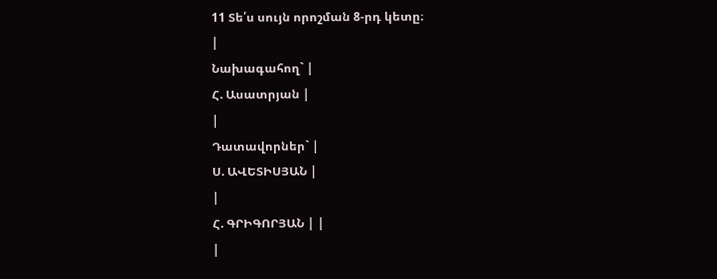11 Տե՛ս սույն որոշման 8-րդ կետը։
|
Նախագահող` |
Հ. Ասատրյան |
|
Դատավորներ` |
Ս. ԱՎԵՏԻՍՅԱՆ |
|
Հ. ԳՐԻԳՈՐՅԱՆ | |
|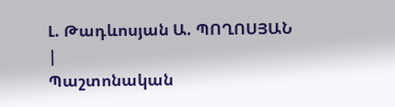Լ. Թադևոսյան Ա. ՊՈՂՈՍՅԱՆ |
Պաշտոնական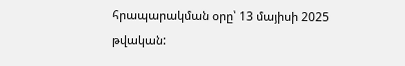հրապարակման օրը՝ 13 մայիսի 2025 թվական: